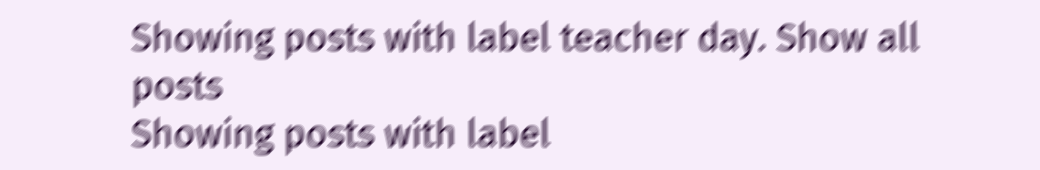Showing posts with label teacher day. Show all posts
Showing posts with label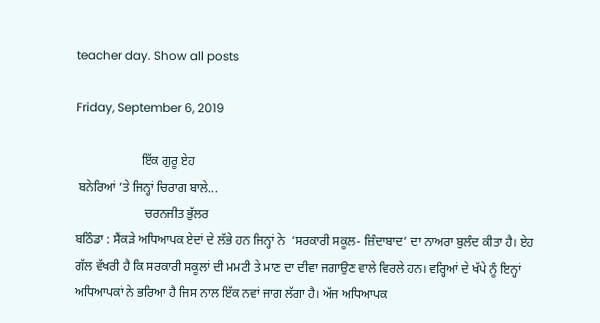teacher day. Show all posts

Friday, September 6, 2019

                     ਇੱਕ ਗੁਰੂ ਏਹ
 ਬਨੇਰਿਆਂ ’ਤੇ ਜਿਨ੍ਹਾਂ ਚਿਰਾਗ ਬਾਲੇ...
                      ਚਰਨਜੀਤ ਭੁੱਲਰ
ਬਠਿੰਡਾ : ਸੈਂਕੜੇ ਅਧਿਆਪਕ ਏਦਾਂ ਦੇ ਲੱਭੇ ਹਨ ਜਿਨ੍ਹਾਂ ਨੇ  ‘ਸਰਕਾਰੀ ਸਕੂਲ- ਜ਼ਿੰਦਾਬਾਦ’ ਦਾ ਨਾਅਰਾ ਬੁਲੰਦ ਕੀਤਾ ਹੈ। ਏਹ ਗੱਲ ਵੱਖਰੀ ਹੈ ਕਿ ਸਰਕਾਰੀ ਸਕੂਲਾਂ ਦੀ ਮਮਟੀ ਤੇ ਮਾਣ ਦਾ ਦੀਵਾ ਜਗਾਉਣ ਵਾਲੇ ਵਿਰਲੇ ਹਨ। ਵਰ੍ਹਿਆਂ ਦੇ ਖੱਪੇ ਨੂੰ ਇਨ੍ਹਾਂ ਅਧਿਆਪਕਾਂ ਨੇ ਭਰਿਆ ਹੈ ਜਿਸ ਨਾਲ ਇੱਕ ਨਵਾਂ ਜਾਗ ਲੱਗਾ ਹੈ। ਅੱਜ ਅਧਿਆਪਕ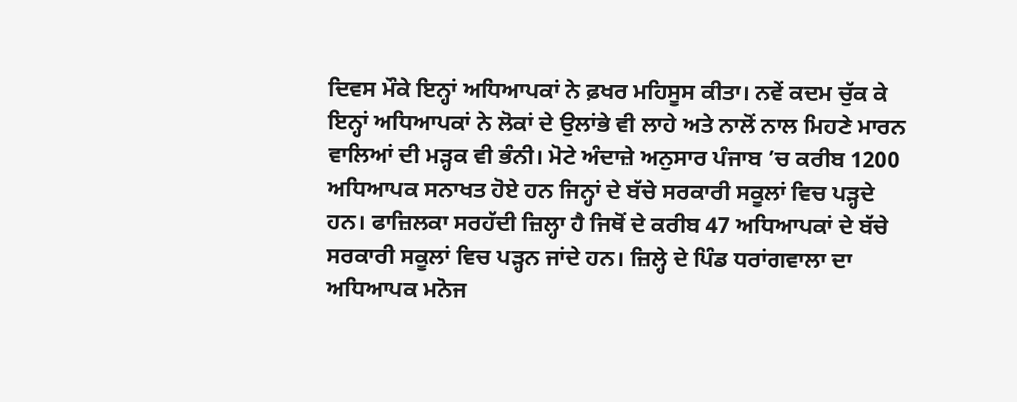ਦਿਵਸ ਮੌਕੇ ਇਨ੍ਹਾਂ ਅਧਿਆਪਕਾਂ ਨੇ ਫ਼ਖਰ ਮਹਿਸੂਸ ਕੀਤਾ। ਨਵੇਂ ਕਦਮ ਚੁੱਕ ਕੇ ਇਨ੍ਹਾਂ ਅਧਿਆਪਕਾਂ ਨੇ ਲੋਕਾਂ ਦੇ ਉਲਾਂਭੇ ਵੀ ਲਾਹੇ ਅਤੇ ਨਾਲੋਂ ਨਾਲ ਮਿਹਣੇ ਮਾਰਨ ਵਾਲਿਆਂ ਦੀ ਮੜ੍ਹਕ ਵੀ ਭੰਨੀ। ਮੋਟੇ ਅੰਦਾਜ਼ੇ ਅਨੁਸਾਰ ਪੰਜਾਬ ’ਚ ਕਰੀਬ 1200 ਅਧਿਆਪਕ ਸਨਾਖਤ ਹੋਏ ਹਨ ਜਿਨ੍ਹਾਂ ਦੇ ਬੱਚੇ ਸਰਕਾਰੀ ਸਕੂਲਾਂ ਵਿਚ ਪੜ੍ਹਦੇ ਹਨ। ਫਾਜ਼ਿਲਕਾ ਸਰਹੱਦੀ ਜ਼ਿਲ੍ਹਾ ਹੈ ਜਿਥੋਂ ਦੇ ਕਰੀਬ 47 ਅਧਿਆਪਕਾਂ ਦੇ ਬੱਚੇ ਸਰਕਾਰੀ ਸਕੂਲਾਂ ਵਿਚ ਪੜ੍ਹਨ ਜਾਂਦੇ ਹਨ। ਜ਼ਿਲ੍ਹੇ ਦੇ ਪਿੰਡ ਧਰਾਂਗਵਾਲਾ ਦਾ ਅਧਿਆਪਕ ਮਨੋਜ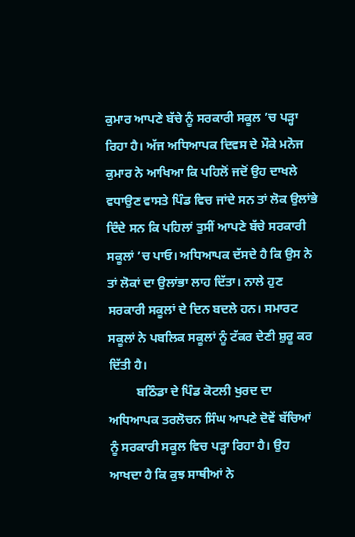ਕੁਮਾਰ ਆਪਣੇ ਬੱਚੇ ਨੂੰ ਸਰਕਾਰੀ ਸਕੂਲ ’ਚ ਪੜ੍ਹਾ ਰਿਹਾ ਹੈ। ਅੱਜ ਅਧਿਆਪਕ ਦਿਵਸ ਦੇ ਮੌਕੇ ਮਨੋਜ ਕੁਮਾਰ ਨੇ ਆਖਿਆ ਕਿ ਪਹਿਲੋਂ ਜਦੋਂ ਉਹ ਦਾਖਲੇ ਵਧਾਉਣ ਵਾਸਤੇ ਪਿੰਡ ਵਿਚ ਜਾਂਦੇ ਸਨ ਤਾਂ ਲੋਕ ਉਲਾਂਭੇ ਦਿੰਦੇ ਸਨ ਕਿ ਪਹਿਲਾਂ ਤੁਸੀਂ ਆਪਣੇ ਬੱਚੇ ਸਰਕਾਰੀ ਸਕੂਲਾਂ ’ਚ ਪਾਓ। ਅਧਿਆਪਕ ਦੱਸਦੇ ਹੈ ਕਿ ਉਸ ਨੇ ਤਾਂ ਲੋਕਾਂ ਦਾ ਉਲਾਂਭਾ ਲਾਹ ਦਿੱਤਾ। ਨਾਲੇ ਹੁਣ ਸਰਕਾਰੀ ਸਕੂਲਾਂ ਦੇ ਦਿਨ ਬਦਲੇ ਹਨ। ਸਮਾਰਟ ਸਕੂਲਾਂ ਨੇ ਪਬਲਿਕ ਸਕੂਲਾਂ ਨੂੰ ਟੱਕਰ ਦੇਣੀ ਸ਼ੁਰੂ ਕਰ ਦਿੱਤੀ ਹੈ।
         ਬਠਿੰਡਾ ਦੇ ਪਿੰਡ ਕੋਟਲੀ ਖੁਰਦ ਦਾ ਅਧਿਆਪਕ ਤਰਲੋਚਨ ਸਿੰਘ ਆਪਣੇ ਦੋਵੇਂ ਬੱਚਿਆਂ ਨੂੰ ਸਰਕਾਰੀ ਸਕੂਲ ਵਿਚ ਪੜ੍ਹਾ ਰਿਹਾ ਹੈ। ਉਹ ਆਖਦਾ ਹੈ ਕਿ ਕੁਝ ਸਾਥੀਆਂ ਨੇ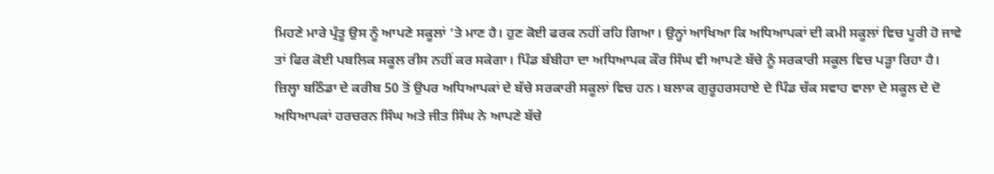ਮਿਹਣੇ ਮਾਰੇ ਪ੍ਰੰਤੂ ਉਸ ਨੂੰ ਆਪਣੇ ਸਕੂਲਾਂ ’ਤੇ ਮਾਣ ਹੈ। ਹੁਣ ਕੋਈ ਫਰਕ ਨਹੀਂ ਰਹਿ ਗਿਆ। ਉਨ੍ਹਾਂ ਆਖਿਆ ਕਿ ਅਧਿਆਪਕਾਂ ਦੀ ਕਮੀ ਸਕੂਲਾਂ ਵਿਚ ਪੂਰੀ ਹੋ ਜਾਵੇ ਤਾਂ ਫਿਰ ਕੋਈ ਪਬਲਿਕ ਸਕੂਲ ਰੀਸ ਨਹੀਂ ਕਰ ਸਕੇਗਾ। ਪਿੰਡ ਬੰਬੀਹਾ ਦਾ ਅਧਿਆਪਕ ਕੌਰ ਸਿੰਘ ਵੀ ਆਪਣੇ ਬੱਚੇ ਨੂੰ ਸਰਕਾਰੀ ਸਕੂਲ ਵਿਚ ਪੜ੍ਹਾ ਰਿਹਾ ਹੈ। ਜ਼ਿਲ੍ਹਾ ਬਠਿੰਡਾ ਦੇ ਕਰੀਬ 50 ਤੋਂ ਉਪਰ ਅਧਿਆਪਕਾਂ ਦੇ ਬੱਚੇ ਸਰਕਾਰੀ ਸਕੂਲਾਂ ਵਿਚ ਹਨ। ਬਲਾਕ ਗੁਰੂਹਰਸਹਾਏ ਦੇ ਪਿੰਡ ਚੱਕ ਸਵਾਹ ਵਾਲਾ ਦੇ ਸਕੂਲ ਦੇ ਦੋ ਅਧਿਆਪਕਾਂ ਹਰਚਰਨ ਸਿੰਘ ਅਤੇ ਜੀਤ ਸਿੰਘ ਨੇ ਆਪਣੇ ਬੱਚੇ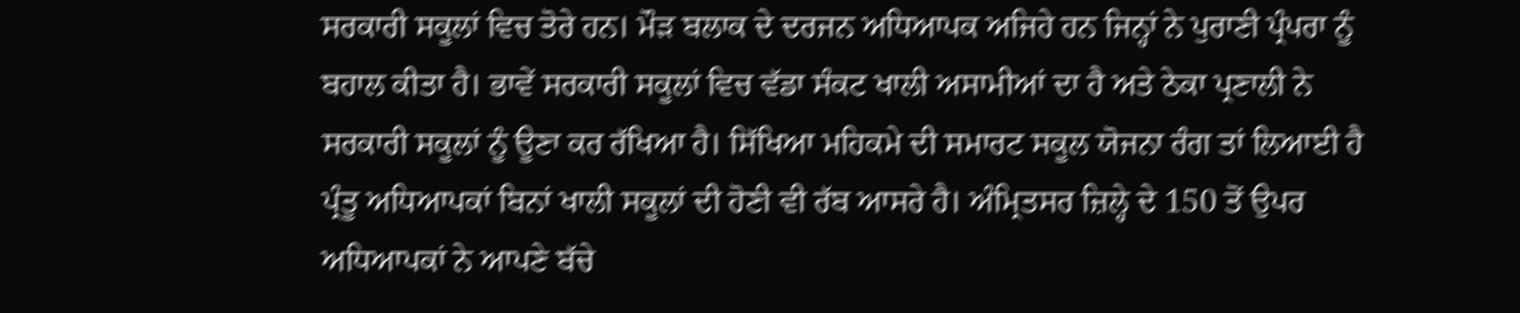ਸਰਕਾਰੀ ਸਕੂਲਾਂ ਵਿਚ ਤੋਰੇ ਹਨ। ਮੌੜ ਬਲਾਕ ਦੇ ਦਰਜਨ ਅਧਿਆਪਕ ਅਜਿਹੇ ਹਨ ਜਿਨ੍ਹਾਂ ਨੇ ਪੁਰਾਣੀ ਪ੍ਰੰਪਰਾ ਨੂੰ ਬਹਾਲ ਕੀਤਾ ਹੈ। ਭਾਵੇਂ ਸਰਕਾਰੀ ਸਕੂਲਾਂ ਵਿਚ ਵੱਡਾ ਸੰਕਟ ਖਾਲੀ ਅਸਾਮੀਆਂ ਦਾ ਹੈ ਅਤੇ ਠੇਕਾ ਪ੍ਰਣਾਲੀ ਨੇ ਸਰਕਾਰੀ ਸਕੂਲਾਂ ਨੂੰ ਊਣਾ ਕਰ ਰੱਖਿਆ ਹੈ। ਸਿੱਖਿਆ ਮਹਿਕਮੇ ਦੀ ਸਮਾਰਟ ਸਕੂਲ ਯੋਜਨਾ ਰੰਗ ਤਾਂ ਲਿਆਈ ਹੈ ਪ੍ਰੰਤੂ ਅਧਿਆਪਕਾਂ ਬਿਨਾਂ ਖਾਲੀ ਸਕੂਲਾਂ ਦੀ ਹੋਣੀ ਵੀ ਰੱਬ ਆਸਰੇ ਹੈ। ਅੰਮ੍ਰਿਤਸਰ ਜ਼ਿਲ੍ਹੇ ਦੇ 150 ਤੋਂ ਉਪਰ ਅਧਿਆਪਕਾਂ ਨੇ ਆਪਣੇ ਬੱਚੇ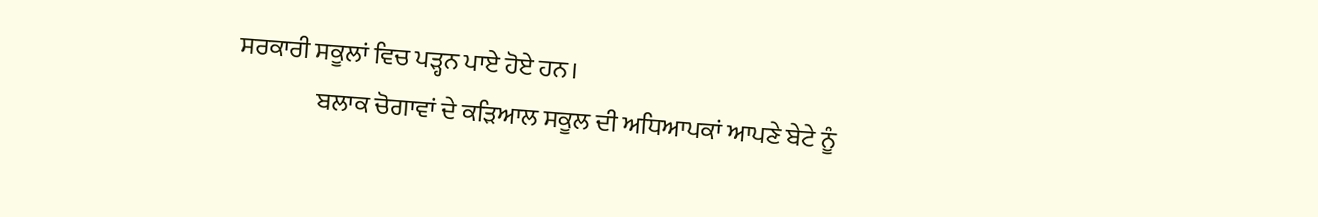ਸਰਕਾਰੀ ਸਕੂਲਾਂ ਵਿਚ ਪੜ੍ਹਨ ਪਾਏ ਹੋਏ ਹਨ।
                ਬਲਾਕ ਚੋਗਾਵਾਂ ਦੇ ਕੜਿਆਲ ਸਕੂਲ ਦੀ ਅਧਿਆਪਕਾਂ ਆਪਣੇ ਬੇਟੇ ਨੂੰ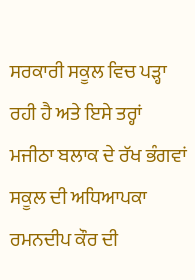ਸਰਕਾਰੀ ਸਕੂਲ ਵਿਚ ਪੜ੍ਹਾ ਰਹੀ ਹੈ ਅਤੇ ਇਸੇ ਤਰ੍ਹਾਂ ਮਜੀਠਾ ਬਲਾਕ ਦੇ ਰੱਖ ਭੰਗਵਾਂ ਸਕੂਲ ਦੀ ਅਧਿਆਪਕਾ ਰਮਨਦੀਪ ਕੌਰ ਦੀ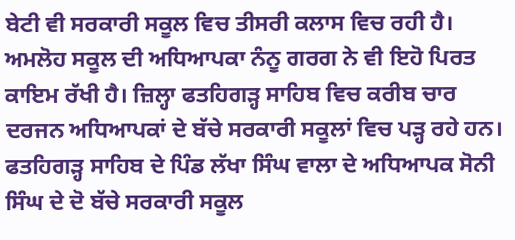ਬੇਟੀ ਵੀ ਸਰਕਾਰੀ ਸਕੂਲ ਵਿਚ ਤੀਸਰੀ ਕਲਾਸ ਵਿਚ ਰਹੀ ਹੈ। ਅਮਲੋਹ ਸਕੂਲ ਦੀ ਅਧਿਆਪਕਾ ਨੰਨੂ ਗਰਗ ਨੇ ਵੀ ਇਹੋ ਪਿਰਤ ਕਾਇਮ ਰੱਖੀ ਹੈ। ਜ਼ਿਲ੍ਹਾ ਫਤਹਿਗੜ੍ਹ ਸਾਹਿਬ ਵਿਚ ਕਰੀਬ ਚਾਰ ਦਰਜਨ ਅਧਿਆਪਕਾਂ ਦੇ ਬੱਚੇ ਸਰਕਾਰੀ ਸਕੂਲਾਂ ਵਿਚ ਪੜ੍ਹ ਰਹੇ ਹਨ। ਫਤਹਿਗੜ੍ਹ ਸਾਹਿਬ ਦੇ ਪਿੰਡ ਲੱਖਾ ਸਿੰਘ ਵਾਲਾ ਦੇ ਅਧਿਆਪਕ ਸੋਨੀ ਸਿੰਘ ਦੇ ਦੋ ਬੱਚੇ ਸਰਕਾਰੀ ਸਕੂਲ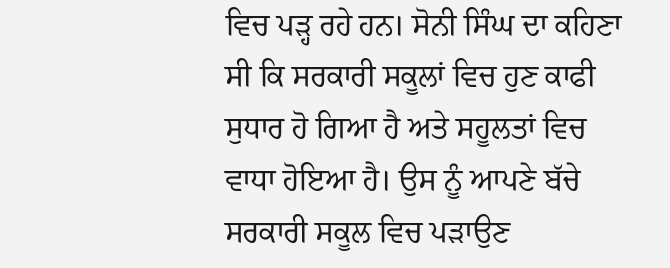ਵਿਚ ਪੜ੍ਹ ਰਹੇ ਹਨ। ਸੋਨੀ ਸਿੰਘ ਦਾ ਕਹਿਣਾ ਸੀ ਕਿ ਸਰਕਾਰੀ ਸਕੂਲਾਂ ਵਿਚ ਹੁਣ ਕਾਫੀ ਸੁਧਾਰ ਹੋ ਗਿਆ ਹੈ ਅਤੇ ਸਹੂਲਤਾਂ ਵਿਚ ਵਾਧਾ ਹੋਇਆ ਹੈ। ਉਸ ਨੂੰ ਆਪਣੇ ਬੱਚੇ ਸਰਕਾਰੀ ਸਕੂਲ ਵਿਚ ਪੜਾਉਣ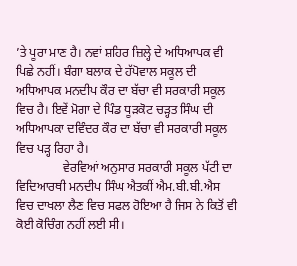’ਤੇ ਪੂਰਾ ਮਾਣ ਹੈ। ਨਵਾਂ ਸ਼ਹਿਰ ਜ਼ਿਲ੍ਹੇ ਦੇ ਅਧਿਆਪਕ ਵੀ ਪਿਛੇ ਨਹੀਂ। ਬੰਗਾ ਬਲਾਕ ਦੇ ਹੱਪੋਵਾਲ ਸਕੂਲ ਦੀ ਅਧਿਆਪਕ ਮਨਦੀਪ ਕੌਰ ਦਾ ਬੱਚਾ ਵੀ ਸਰਕਾਰੀ ਸਕੂਲ ਵਿਚ ਹੈ। ਇਵੇਂ ਮੋਗਾ ਦੇ ਪਿੰਡ ਧੂੜਕੋਟ ਚੜ੍ਹਤ ਸਿੰਘ ਦੀ ਅਧਿਆਪਕਾ ਦਵਿੰਦਰ ਕੌਰ ਦਾ ਬੱਚਾ ਵੀ ਸਰਕਾਰੀ ਸਕੂਲ ਵਿਚ ਪੜ੍ਹ ਰਿਹਾ ਹੈ।
               ਵੇਰਵਿਆਂ ਅਨੁਸਾਰ ਸਰਕਾਰੀ ਸਕੂਲ ਪੱਟੀ ਦਾ ਵਿਦਿਆਰਥੀ ਮਨਦੀਪ ਸਿੰਘ ਐਤਕੀਂ ਐਮ.ਬੀ.ਬੀ.ਐਸ ਵਿਚ ਦਾਖਲਾ ਲੈਣ ਵਿਚ ਸਫਲ ਹੋਇਆ ਹੈ ਜਿਸ ਨੇ ਕਿਤੋਂ ਵੀ ਕੋਈ ਕੋਚਿੰਗ ਨਹੀਂ ਲਈ ਸੀ।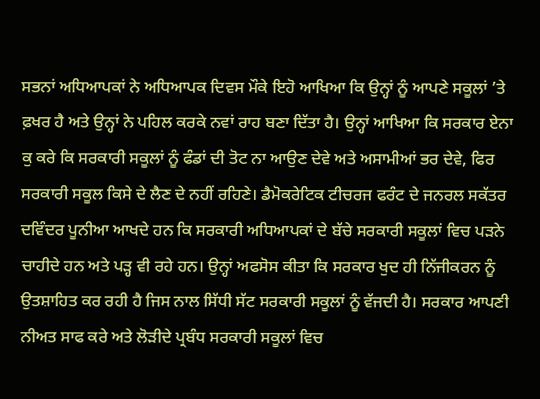ਸਭਨਾਂ ਅਧਿਆਪਕਾਂ ਨੇ ਅਧਿਆਪਕ ਦਿਵਸ ਮੌਕੇ ਇਹੋ ਆਖਿਆ ਕਿ ਉਨ੍ਹਾਂ ਨੂੰ ਆਪਣੇ ਸਕੂਲਾਂ ’ਤੇ ਫ਼ਖਰ ਹੈ ਅਤੇ ਉਨ੍ਹਾਂ ਨੇ ਪਹਿਲ ਕਰਕੇ ਨਵਾਂ ਰਾਹ ਬਣਾ ਦਿੱਤਾ ਹੈ। ਉਨ੍ਹਾਂ ਆਖਿਆ ਕਿ ਸਰਕਾਰ ਏਨਾ ਕੁ ਕਰੇ ਕਿ ਸਰਕਾਰੀ ਸਕੂਲਾਂ ਨੂੰ ਫੰਡਾਂ ਦੀ ਤੋਟ ਨਾ ਆਉਣ ਦੇਵੇ ਅਤੇ ਅਸਾਮੀਆਂ ਭਰ ਦੇਵੇ, ਫਿਰ ਸਰਕਾਰੀ ਸਕੂਲ ਕਿਸੇ ਦੇ ਲੈਣ ਦੇ ਨਹੀਂ ਰਹਿਣੇ। ਡੈਮੋਕਰੇਟਿਕ ਟੀਚਰਜ ਫਰੰਟ ਦੇ ਜਨਰਲ ਸਕੱਤਰ ਦਵਿੰਦਰ ਪੂਨੀਆ ਆਖਦੇ ਹਨ ਕਿ ਸਰਕਾਰੀ ਅਧਿਆਪਕਾਂ ਦੇ ਬੱਚੇ ਸਰਕਾਰੀ ਸਕੂਲਾਂ ਵਿਚ ਪੜਨੇ ਚਾਹੀਦੇ ਹਨ ਅਤੇ ਪੜ੍ਹ ਵੀ ਰਹੇ ਹਨ। ਉਨ੍ਹਾਂ ਅਫਸੋਸ ਕੀਤਾ ਕਿ ਸਰਕਾਰ ਖੁਦ ਹੀ ਨਿੱਜੀਕਰਨ ਨੂੰ ਉਤਸ਼ਾਹਿਤ ਕਰ ਰਹੀ ਹੈ ਜਿਸ ਨਾਲ ਸਿੱਧੀ ਸੱਟ ਸਰਕਾਰੀ ਸਕੂਲਾਂ ਨੂੰ ਵੱਜਦੀ ਹੈ। ਸਰਕਾਰ ਆਪਣੀ ਨੀਅਤ ਸਾਫ ਕਰੇ ਅਤੇ ਲੋੜੀਦੇ ਪ੍ਰਬੰਧ ਸਰਕਾਰੀ ਸਕੂਲਾਂ ਵਿਚ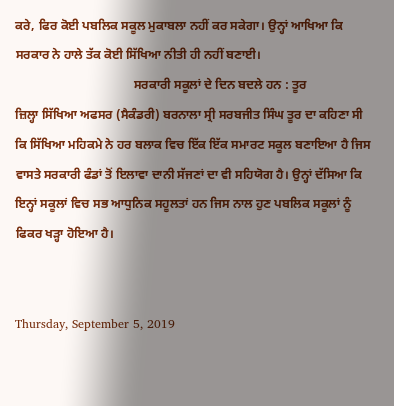ਕਰੇ, ਫਿਰ ਕੋਈ ਪਬਲਿਕ ਸਕੂਲ ਮੁਕਾਬਲਾ ਨਹੀਂ ਕਰ ਸਕੇਗਾ। ਉਨ੍ਹਾਂ ਆਖਿਆ ਕਿ ਸਰਕਾਰ ਨੇ ਹਾਲੇ ਤੱਕ ਕੋਈ ਸਿੱਖਿਆ ਨੀਤੀ ਹੀ ਨਹੀਂ ਬਣਾਈ।
                                      ਸਰਕਾਰੀ ਸਕੂਲਾਂ ਦੇ ਦਿਨ ਬਦਲੇ ਹਨ : ਤੂਰ
ਜ਼ਿਲ੍ਹਾ ਸਿੱਖਿਆ ਅਫਸਰ (ਸੈਕੰਡਰੀ) ਬਰਨਾਲਾ ਸ੍ਰੀ ਸਰਬਜੀਤ ਸਿੰਘ ਤੂਰ ਦਾ ਕਹਿਣਾ ਸੀ ਕਿ ਸਿੱਖਿਆ ਮਹਿਕਮੇ ਨੇ ਹਰ ਬਲਾਕ ਵਿਚ ਇੱਕ ਇੱਕ ਸਮਾਰਟ ਸਕੂਲ ਬਣਾਇਆ ਹੈ ਜਿਸ ਵਾਸਤੇ ਸਰਕਾਰੀ ਫੰਡਾਂ ਤੋਂ ਇਲਾਵਾ ਦਾਨੀ ਸੱਜਣਾਂ ਦਾ ਵੀ ਸਹਿਯੋਗ ਹੈ। ਉਨ੍ਹਾਂ ਦੱਸਿਆ ਕਿ ਇਨ੍ਹਾਂ ਸਕੂਲਾਂ ਵਿਚ ਸਭ ਆਧੁਨਿਕ ਸਹੂਲਤਾਂ ਹਨ ਜਿਸ ਨਾਲ ਹੁਣ ਪਬਲਿਕ ਸਕੂਲਾਂ ਨੂੰ ਫਿਕਰ ਖੜ੍ਹਾ ਹੋਇਆ ਹੈ।


Thursday, September 5, 2019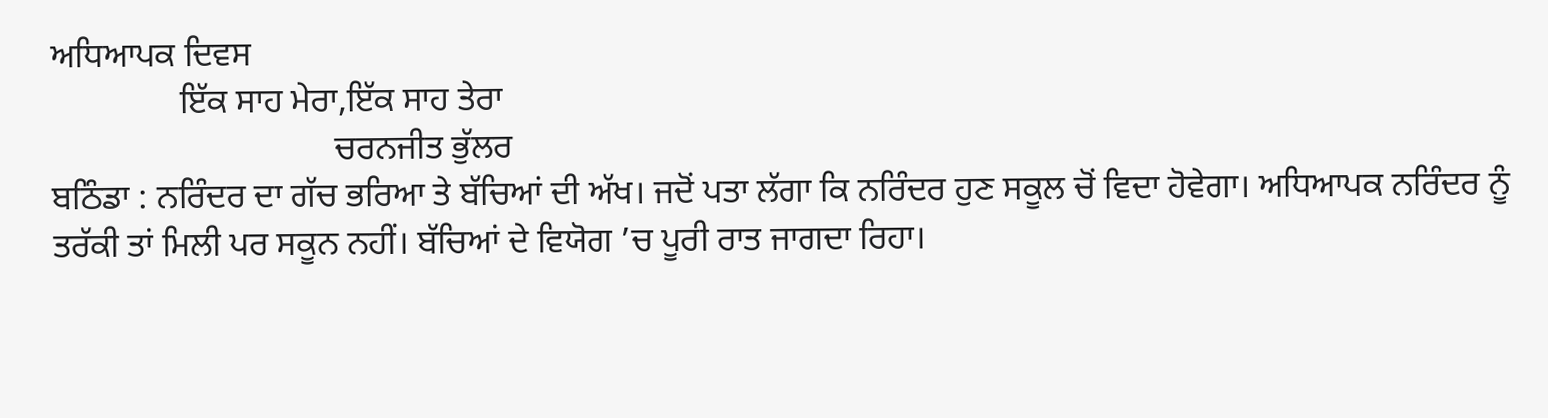ਅਧਿਆਪਕ ਦਿਵਸ
               ਇੱਕ ਸਾਹ ਮੇਰਾ,ਇੱਕ ਸਾਹ ਤੇਰਾ
                                 ਚਰਨਜੀਤ ਭੁੱਲਰ
ਬਠਿੰਡਾ : ਨਰਿੰਦਰ ਦਾ ਗੱਚ ਭਰਿਆ ਤੇ ਬੱਚਿਆਂ ਦੀ ਅੱਖ। ਜਦੋਂ ਪਤਾ ਲੱਗਾ ਕਿ ਨਰਿੰਦਰ ਹੁਣ ਸਕੂਲ ਚੋਂ ਵਿਦਾ ਹੋਵੇਗਾ। ਅਧਿਆਪਕ ਨਰਿੰਦਰ ਨੂੰ ਤਰੱਕੀ ਤਾਂ ਮਿਲੀ ਪਰ ਸਕੂਨ ਨਹੀਂ। ਬੱਚਿਆਂ ਦੇ ਵਿਯੋਗ ’ਚ ਪੂਰੀ ਰਾਤ ਜਾਗਦਾ ਰਿਹਾ।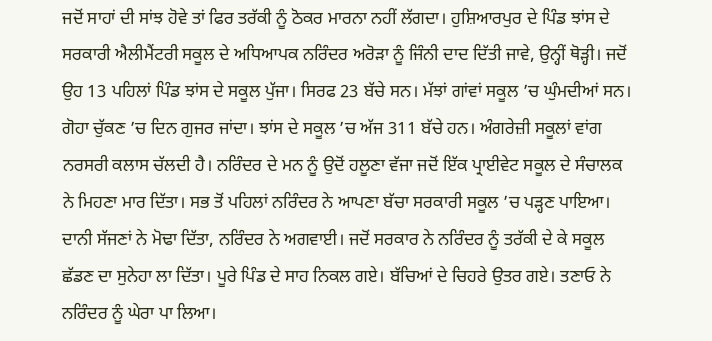ਜਦੋਂ ਸਾਹਾਂ ਦੀ ਸਾਂਝ ਹੋਵੇ ਤਾਂ ਫਿਰ ਤਰੱਕੀ ਨੂੰ ਠੋਕਰ ਮਾਰਨਾ ਨਹੀਂ ਲੱਗਦਾ। ਹੁਸ਼ਿਆਰਪੁਰ ਦੇ ਪਿੰਡ ਝਾਂਸ ਦੇ ਸਰਕਾਰੀ ਐਲੀਮੈਂਟਰੀ ਸਕੂਲ ਦੇ ਅਧਿਆਪਕ ਨਰਿੰਦਰ ਅਰੋੜਾ ਨੂੰ ਜਿੰਨੀ ਦਾਦ ਦਿੱਤੀ ਜਾਵੇ, ਉਨ੍ਹੀਂ ਥੋੜ੍ਹੀ। ਜਦੋਂ ਉਹ 13 ਪਹਿਲਾਂ ਪਿੰਡ ਝਾਂਸ ਦੇ ਸਕੂਲ ਪੁੱਜਾ। ਸਿਰਫ 23 ਬੱਚੇ ਸਨ। ਮੱਝਾਂ ਗਾਂਵਾਂ ਸਕੂਲ ’ਚ ਘੁੰਮਦੀਆਂ ਸਨ। ਗੋਹਾ ਚੁੱਕਣ ’ਚ ਦਿਨ ਗੁਜਰ ਜਾਂਦਾ। ਝਾਂਸ ਦੇ ਸਕੂਲ ’ਚ ਅੱਜ 311 ਬੱਚੇ ਹਨ। ਅੰਗਰੇਜ਼ੀ ਸਕੂਲਾਂ ਵਾਂਗ ਨਰਸਰੀ ਕਲਾਸ ਚੱਲਦੀ ਹੈ। ਨਰਿੰਦਰ ਦੇ ਮਨ ਨੂੰ ਉਦੋਂ ਹਲੂਣਾ ਵੱਜਾ ਜਦੋਂ ਇੱਕ ਪ੍ਰਾਈਵੇਟ ਸਕੂਲ ਦੇ ਸੰਚਾਲਕ ਨੇ ਮਿਹਣਾ ਮਾਰ ਦਿੱਤਾ। ਸਭ ਤੋਂ ਪਹਿਲਾਂ ਨਰਿੰਦਰ ਨੇ ਆਪਣਾ ਬੱਚਾ ਸਰਕਾਰੀ ਸਕੂਲ ’ਚ ਪੜ੍ਹਣ ਪਾਇਆ। ਦਾਨੀ ਸੱਜਣਾਂ ਨੇ ਮੋਢਾ ਦਿੱਤਾ, ਨਰਿੰਦਰ ਨੇ ਅਗਵਾਈ। ਜਦੋਂ ਸਰਕਾਰ ਨੇ ਨਰਿੰਦਰ ਨੂੰ ਤਰੱਕੀ ਦੇ ਕੇ ਸਕੂਲ ਛੱਡਣ ਦਾ ਸੁਨੇਹਾ ਲਾ ਦਿੱਤਾ। ਪੂਰੇ ਪਿੰਡ ਦੇ ਸਾਹ ਨਿਕਲ ਗਏ। ਬੱਚਿਆਂ ਦੇ ਚਿਹਰੇ ਉਤਰ ਗਏ। ਤਣਾਓ ਨੇ ਨਰਿੰਦਰ ਨੂੰ ਘੇਰਾ ਪਾ ਲਿਆ।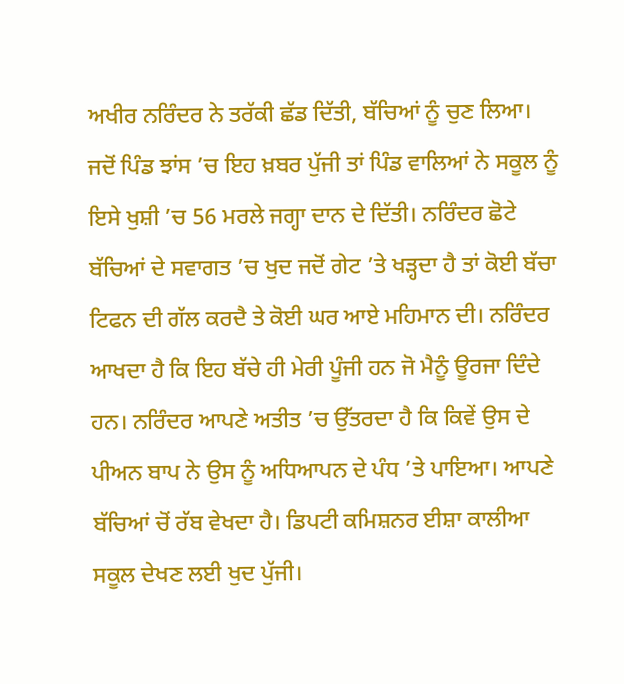ਅਖੀਰ ਨਰਿੰਦਰ ਨੇ ਤਰੱਕੀ ਛੱਡ ਦਿੱਤੀ, ਬੱਚਿਆਂ ਨੂੰ ਚੁਣ ਲਿਆ। ਜਦੋਂ ਪਿੰਡ ਝਾਂਸ ’ਚ ਇਹ ਖ਼ਬਰ ਪੁੱਜੀ ਤਾਂ ਪਿੰਡ ਵਾਲਿਆਂ ਨੇ ਸਕੂਲ ਨੂੰ ਇਸੇ ਖੁਸ਼ੀ ’ਚ 56 ਮਰਲੇ ਜਗ੍ਹਾ ਦਾਨ ਦੇ ਦਿੱਤੀ। ਨਰਿੰਦਰ ਛੋਟੇ ਬੱਚਿਆਂ ਦੇ ਸਵਾਗਤ ’ਚ ਖੁਦ ਜਦੋਂ ਗੇਟ ’ਤੇ ਖੜ੍ਹਦਾ ਹੈ ਤਾਂ ਕੋਈ ਬੱਚਾ ਟਿਫਨ ਦੀ ਗੱਲ ਕਰਦੈ ਤੇ ਕੋਈ ਘਰ ਆਏ ਮਹਿਮਾਨ ਦੀ। ਨਰਿੰਦਰ ਆਖਦਾ ਹੈ ਕਿ ਇਹ ਬੱਚੇ ਹੀ ਮੇਰੀ ਪੂੰਜੀ ਹਨ ਜੋ ਮੈਨੂੰ ਊਰਜਾ ਦਿੰਦੇ ਹਨ। ਨਰਿੰਦਰ ਆਪਣੇ ਅਤੀਤ ’ਚ ਉੱਤਰਦਾ ਹੈ ਕਿ ਕਿਵੇਂ ਉਸ ਦੇ ਪੀਅਨ ਬਾਪ ਨੇ ਉਸ ਨੂੰ ਅਧਿਆਪਨ ਦੇ ਪੰਧ ’ਤੇ ਪਾਇਆ। ਆਪਣੇ ਬੱਚਿਆਂ ਚੋਂ ਰੱਬ ਵੇਖਦਾ ਹੈ। ਡਿਪਟੀ ਕਮਿਸ਼ਨਰ ਈਸ਼ਾ ਕਾਲੀਆ ਸਕੂਲ ਦੇਖਣ ਲਈ ਖੁਦ ਪੁੱਜੀ।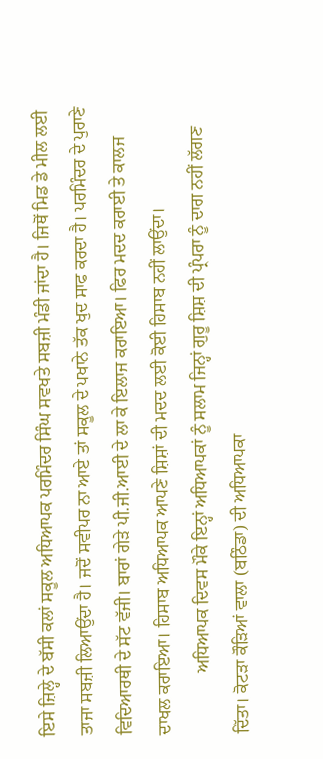ਇਸੇ ਜ਼ਿਲ੍ਹੇ ਦੇ ਬੱਸੀ ਕਲਾਂ ਸਕੂਲ ਅਧਿਆਪਕ ਪਰਮਿੰਦਰ ਸਿੰਘ ਸਵਖਤੇ ਸਬਜ਼ੀ ਮੰਡੀ ਜਾਂਦਾ ਹੈ। ਜਿਥੋਂ ਮਿਡ ਡੇ ਮੀਲ ਲਈ ਤਾਜਾ ਸਬਜ਼ੀ ਲਿਆਉਂਦਾ ਹੈ। ਜਦੋਂ ਸਵੀਪਰ ਨਾ ਆਏ ਤਾਂ ਸਕੂਲ ਦੇ ਪਖਾਨੇ ਤੱਕ ਖੁਦ ਸਾਫ ਕਰਦਾ ਹੈ। ਪਰਮਿੰਦਰ ਦੇ ਪੁਰਾਣੇ ਵਿਦਿਆਰਥੀ ਦੇ ਸੱਟ ਵੱਜੀ। ਬਾਰਾਂ ਗੇੜੇ ਪੀ.ਜੀ.ਆਈ ਦੇ ਲਾ ਕੇ ਇਲਾਜ ਕਰਾਇਆ। ਫਿਰ ਮਦਦ ਕਰਾਈ ਤੇ ਕਾਲਜ ਦਾਖਲ ਕਰਾਇਆ। ਹਿਸਾਬ ਅਧਿਆਪਕ ਆਪਣੇ ਸ਼ਿਸ਼ਾਂ ਦੀ ਮਦਦ ਲਈ ਕੋਈ ਹਿਸਾਬ ਨਹੀਂ ਲਾਉਂਦਾ।
              ਅਧਿਆਪਕ ਦਿਵਸ ਮੌਕੇ ਇਨ੍ਹਾਂ ਅਧਿਆਪਕਾਂ ਨੂੰ ਸਲਾਮ ਜਿਨ੍ਹਾਂ ਗੁਰੂ ਸ਼ਿਸ਼ ਦੀ ਪ੍ਰੰਪਰਾ ਨੂੰ ਦਾਗ ਨਹੀਂ ਲੱਗਣ ਦਿੱਤਾ। ਕੋਟੜਾ ਕੌੜਿਆਂ ਵਾਲਾ (ਬਠਿੰਡਾ) ਦੀ ਅਧਿਆਪਕਾ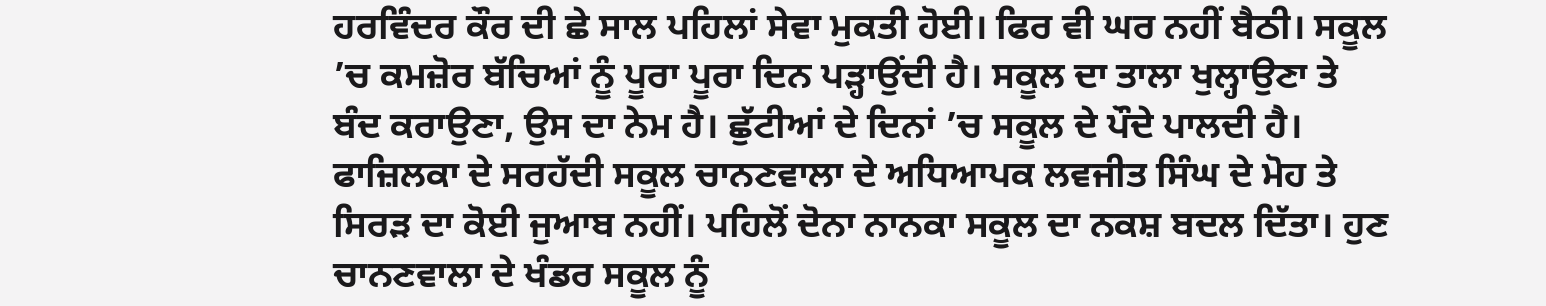ਹਰਵਿੰਦਰ ਕੌਰ ਦੀ ਛੇ ਸਾਲ ਪਹਿਲਾਂ ਸੇਵਾ ਮੁਕਤੀ ਹੋਈ। ਫਿਰ ਵੀ ਘਰ ਨਹੀਂ ਬੈਠੀ। ਸਕੂਲ ’ਚ ਕਮਜ਼ੋਰ ਬੱਚਿਆਂ ਨੂੰ ਪੂਰਾ ਪੂਰਾ ਦਿਨ ਪੜ੍ਹਾਉਂਦੀ ਹੈ। ਸਕੂਲ ਦਾ ਤਾਲਾ ਖੁਲ੍ਹਾਉਣਾ ਤੇ ਬੰਦ ਕਰਾਉਣਾ, ਉਸ ਦਾ ਨੇਮ ਹੈ। ਛੁੱਟੀਆਂ ਦੇ ਦਿਨਾਂ ’ਚ ਸਕੂਲ ਦੇ ਪੌਦੇ ਪਾਲਦੀ ਹੈ। ਫਾਜ਼ਿਲਕਾ ਦੇ ਸਰਹੱਦੀ ਸਕੂਲ ਚਾਨਣਵਾਲਾ ਦੇ ਅਧਿਆਪਕ ਲਵਜੀਤ ਸਿੰਘ ਦੇ ਮੋਹ ਤੇ ਸਿਰੜ ਦਾ ਕੋਈ ਜੁਆਬ ਨਹੀਂ। ਪਹਿਲੋਂ ਦੋਨਾ ਨਾਨਕਾ ਸਕੂਲ ਦਾ ਨਕਸ਼ ਬਦਲ ਦਿੱਤਾ। ਹੁਣ ਚਾਨਣਵਾਲਾ ਦੇ ਖੰਡਰ ਸਕੂਲ ਨੂੰ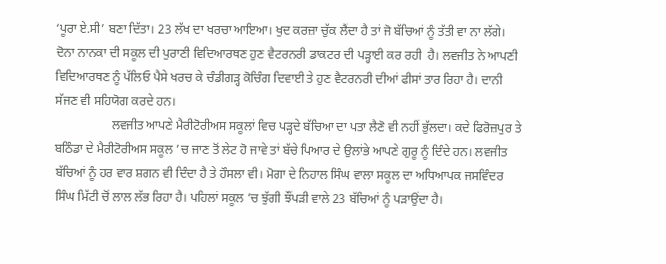‘ਪੂਰਾ ਏ.ਸੀ’ ਬਣਾ ਦਿੱਤਾ। 23 ਲੱਖ ਦਾ ਖਰਚਾ ਆਇਆ। ਖੁਦ ਕਰਜ਼ਾ ਚੁੱਕ ਲੈਂਦਾ ਹੈ ਤਾਂ ਜੋ ਬੱਚਿਆਂ ਨੂੰ ਤੱਤੀ ਵਾ ਨਾ ਲੱਗੇ। ਦੋਨਾ ਨਾਨਕਾ ਦੀ ਸਕੂਲ ਦੀ ਪੁਰਾਣੀ ਵਿਦਿਆਰਥਣ ਹੁਣ ਵੈਟਰਨਰੀ ਡਾਕਟਰ ਦੀ ਪੜ੍ਹਾਈ ਕਰ ਰਹੀ  ਹੈ। ਲਵਜੀਤ ਨੇ ਆਪਣੀ ਵਿਦਿਆਰਥਣ ਨੂੰ ਪੱਲਿਓ ਪੈਸੇ ਖਰਚ ਕੇ ਚੰਡੀਗੜ੍ਹ ਕੋਚਿੰਗ ਦਿਵਾਈ ਤੇ ਹੁਣ ਵੈਟਰਨਰੀ ਦੀਆਂ ਫੀਸਾਂ ਤਾਰ ਰਿਹਾ ਹੈ। ਦਾਨੀ ਸੱਜਣ ਵੀ ਸਹਿਯੋਗ ਕਰਦੇ ਹਨ।
                  ਲਵਜੀਤ ਆਪਣੇ ਮੈਰੀਟੋਰੀਅਸ ਸਕੂਲਾਂ ਵਿਚ ਪੜ੍ਹਦੇ ਬੱਚਿਆ ਦਾ ਪਤਾ ਲੈਣੋ ਵੀ ਨਹੀਂ ਭੁੱਲਦਾ। ਕਦੇ ਫਿਰੋਜ਼ਪੁਰ ਤੇ ਬਠਿੰਡਾ ਦੇ ਮੈਰੀਟੋਰੀਅਸ ਸਕੂਲ ’ਚ ਜਾਣ ਤੋਂ ਲੇਟ ਹੋ ਜਾਵੇ ਤਾਂ ਬੱਚੇ ਪਿਆਰ ਦੇ ਉਲਾਂਭੇ ਆਪਣੇ ਗੁਰੂ ਨੂੰ ਦਿੰਦੇ ਹਨ। ਲਵਜੀਤ ਬੱਚਿਆਂ ਨੂੰ ਹਰ ਵਾਰ ਸ਼ਗਨ ਵੀ ਦਿੰਦਾ ਹੈ ਤੇ ਹੌਸਲਾ ਵੀ। ਮੋਗਾ ਦੇ ਨਿਹਾਲ ਸਿੰਘ ਵਾਲਾ ਸਕੂਲ ਦਾ ਅਧਿਆਪਕ ਜਸਵਿੰਦਰ ਸਿੰਘ ਮਿੱਟੀ ਚੋਂ ਲਾਲ ਲੱਭ ਰਿਹਾ ਹੈ। ਪਹਿਲਾਂ ਸਕੂਲ ’ਚ ਝੁੱਗੀ ਝੌਂਪੜੀ ਵਾਲੇ 23 ਬੱਚਿਆਂ ਨੂੰ ਪੜਾਉਂਦਾ ਹੈ।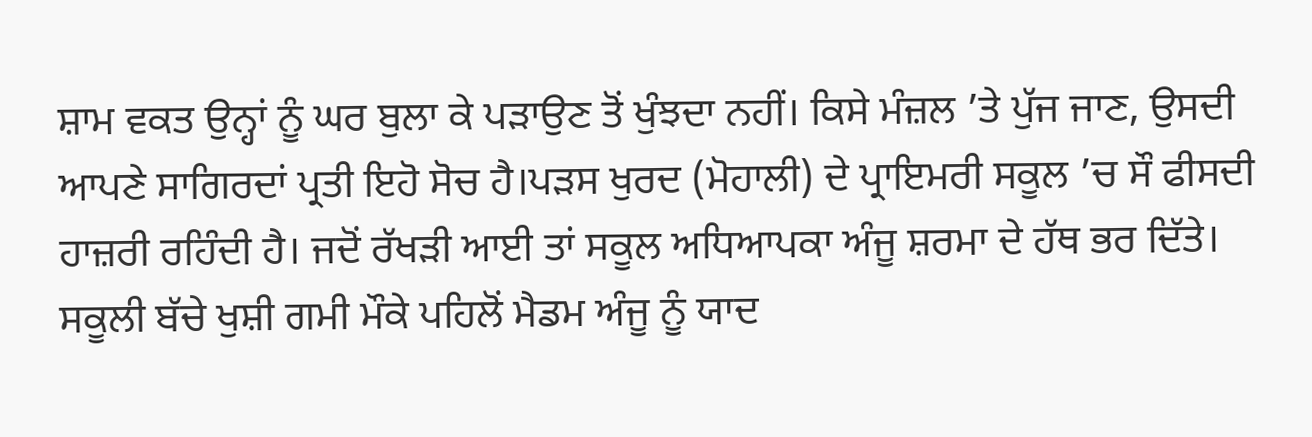ਸ਼ਾਮ ਵਕਤ ਉਨ੍ਹਾਂ ਨੂੰ ਘਰ ਬੁਲਾ ਕੇ ਪੜਾਉਣ ਤੋਂ ਖੁੰਝਦਾ ਨਹੀਂ। ਕਿਸੇ ਮੰਜ਼ਲ ’ਤੇ ਪੁੱਜ ਜਾਣ, ਉਸਦੀ ਆਪਣੇ ਸਾਗਿਰਦਾਂ ਪ੍ਰਤੀ ਇਹੋ ਸੋਚ ਹੈ।ਪੜਸ ਖੁਰਦ (ਮੋਹਾਲੀ) ਦੇ ਪ੍ਰਾਇਮਰੀ ਸਕੂਲ ’ਚ ਸੌ ਫੀਸਦੀ ਹਾਜ਼ਰੀ ਰਹਿੰਦੀ ਹੈ। ਜਦੋਂ ਰੱਖੜੀ ਆਈ ਤਾਂ ਸਕੂਲ ਅਧਿਆਪਕਾ ਅੰਜੂ ਸ਼ਰਮਾ ਦੇ ਹੱਥ ਭਰ ਦਿੱਤੇ। ਸਕੂਲੀ ਬੱਚੇ ਖੁਸ਼ੀ ਗਮੀ ਮੌਕੇ ਪਹਿਲੋਂ ਮੈਡਮ ਅੰਜੂ ਨੂੰ ਯਾਦ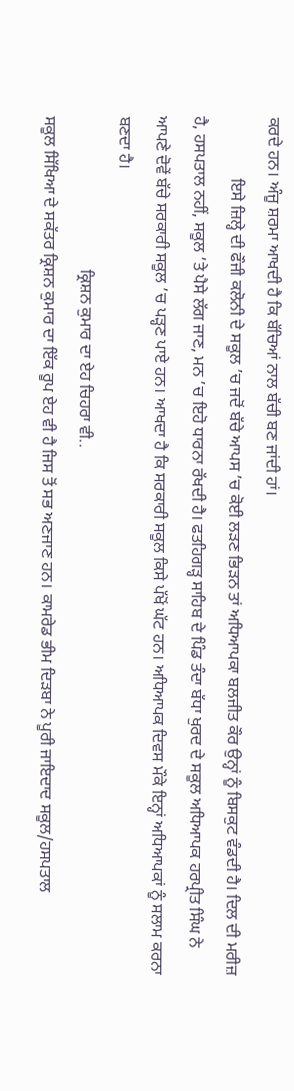ਕਰਦੇ ਹਨ। ਅੰਜੂ ਸ਼ਰਮਾ ਆਖਦੀ ਹੈ ਕਿ ਬੱਚਿਆਂ ਨਾਲ ਬੱਚੀ ਬਣ ਜਾਂਦੀ ਹਾਂ।
               ਇਸੇ ਜ਼ਿਲ੍ਹੇ ਦੀ ਫੌਜੀ ਕਲੋਨੀ ਦੇ ਸਕੂਲ ’ਚ ਜਦੋਂ ਬੱਚੇ ਆਪਸ ’ਚ ਕੋਈ ਲੜਣ ਭਿੜਨ ਤਾਂ ਅਧਿਆਪਕਾ ਬਲਜੀਤ ਕੌਰ ਉਨ੍ਹਾਂ ਨੂੰ ਬਿਸਕੁਟ ਵੰਡਦੀ ਹੈ। ਦਿਲ ਦੀ ਮਰੀਜ਼ ਹੈ, ਹਸਪਤਾਲ ਨਹੀਂ, ਸਕੂਲ ’ਤੇ ਪੈਸੇ ਲੱਗ ਜਾਣ, ਮਨ ’ਚ ਇਹੋ ਧਾਰਨਾ ਰੱਖਦੀ ਹੈ। ਫਤਹਿਗੜ੍ਹ ਸਾਹਿਬ ਦੇ ਪਿੰਡ ਤੰਦਾ ਬੱਧਾ ਖੁਰਦ ਦੇ ਸਕੂਲ ਅਧਿਆਪਕ ਹਰਪ੍ਰੀਤ ਸਿੰਘ ਨੇ ਆਪਣੇ ਦੋਵੇਂ ਬੱਚੇ ਸਰਕਾਰੀ ਸਕੂਲ ’ਚ ਪੜ੍ਹਣ ਪਾਏ ਹਨ। ਆਖਦਾ ਹੈ ਕਿ ਸਰਕਾਰੀ ਸਕੂਲ ਕਿਸੇ ਪੱਖੋਂ ਘੱਟ ਹਨ। ਅਧਿਆਪਕ ਦਿਵਸ ਮੌਕੇ ਇਨ੍ਹਾਂ ਅਧਿਆਪਕਾਂ ਨੂੰ ਸਲਾਮ ਕਰਨਾ ਬਣਦਾ ਹੈ।
                                     ਕ੍ਰਿਸ਼ਨ ਕੁਮਾਰ ਦਾ ਏਹ ਚਿਹਰਾ ਵੀ..
ਸਕੂਲ ਸਿੱਖਿਆ ਦੇ ਸਕੱਤਰ ਕ੍ਰਿਸ਼ਨ ਕੁਮਾਰ ਦਾ ਇੱਕ ਰੂਪ ਏਹ ਵੀ ਹੈ ਜਿਸ ਤੋਂ ਸਭ ਅਣਜਾਣ ਹਨ। ਕਾਮਰੇਡ ਭੀਮ ਦਿੜਬਾ ਨੇ ਪੂਰੀ ਜਾਇਦਾਦ ਸਕੂਲ/ਹਸਪਤਾਲ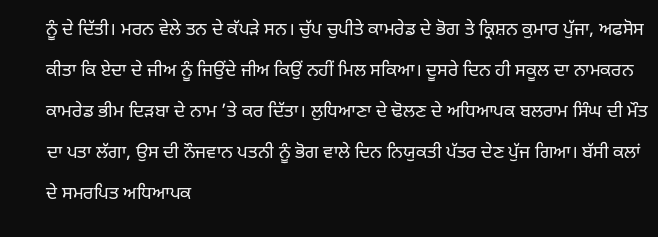ਨੂੰ ਦੇ ਦਿੱਤੀ। ਮਰਨ ਵੇਲੇ ਤਨ ਦੇ ਕੱਪੜੇ ਸਨ। ਚੁੱਪ ਚੁਪੀਤੇ ਕਾਮਰੇਡ ਦੇ ਭੋਗ ਤੇ ਕ੍ਰਿਸ਼ਨ ਕੁਮਾਰ ਪੁੱਜਾ, ਅਫਸੋਸ ਕੀਤਾ ਕਿ ਏਦਾ ਦੇ ਜੀਅ ਨੂੰ ਜਿਉਂਦੇ ਜੀਅ ਕਿਉਂ ਨਹੀਂ ਮਿਲ ਸਕਿਆ। ਦੂਸਰੇ ਦਿਨ ਹੀ ਸਕੂਲ ਦਾ ਨਾਮਕਰਨ ਕਾਮਰੇਡ ਭੀਮ ਦਿੜਬਾ ਦੇ ਨਾਮ ’ਤੇ ਕਰ ਦਿੱਤਾ। ਲੁਧਿਆਣਾ ਦੇ ਢੋਲਣ ਦੇ ਅਧਿਆਪਕ ਬਲਰਾਮ ਸਿੰਘ ਦੀ ਮੌਤ ਦਾ ਪਤਾ ਲੱਗਾ, ਉਸ ਦੀ ਨੌਜਵਾਨ ਪਤਨੀ ਨੂੰ ਭੋਗ ਵਾਲੇ ਦਿਨ ਨਿਯੁਕਤੀ ਪੱਤਰ ਦੇਣ ਪੁੱਜ ਗਿਆ। ਬੱਸੀ ਕਲਾਂ ਦੇ ਸਮਰਪਿਤ ਅਧਿਆਪਕ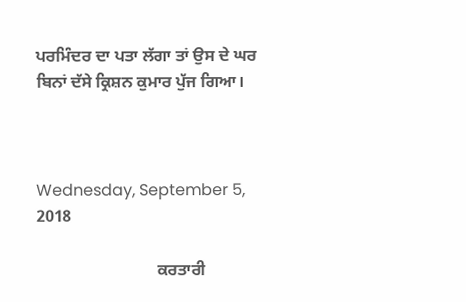ਪਰਮਿੰਦਰ ਦਾ ਪਤਾ ਲੱਗਾ ਤਾਂ ਉਸ ਦੇ ਘਰ ਬਿਨਾਂ ਦੱਸੇ ਕ੍ਰਿਸ਼ਨ ਕੁਮਾਰ ਪੁੱਜ ਗਿਆ।



Wednesday, September 5, 2018

                             ਕਰਤਾਰੀ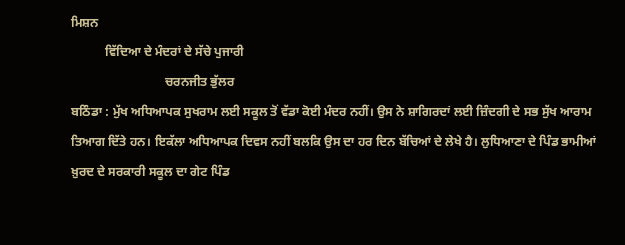ਮਿਸ਼ਨ
           ਵਿੱਦਿਆ ਦੇ ਮੰਦਰਾਂ ਦੇ ਸੱਚੇ ਪੁਜਾਰੀ
                              ਚਰਨਜੀਤ ਭੁੱਲਰ
ਬਠਿੰਡਾ : ਮੁੱਖ ਅਧਿਆਪਕ ਸੁਖਰਾਮ ਲਈ ਸਕੂਲ ਤੋਂ ਵੱਡਾ ਕੋਈ ਮੰਦਰ ਨਹੀਂ। ਉਸ ਨੇ ਸ਼ਾਗਿਰਦਾਂ ਲਈ ਜ਼ਿੰਦਗੀ ਦੇ ਸਭ ਸੁੱਖ ਆਰਾਮ ਤਿਆਗ ਦਿੱਤੇ ਹਨ। ਇਕੱਲਾ ਅਧਿਆਪਕ ਦਿਵਸ ਨਹੀਂ ਬਲਕਿ ਉਸ ਦਾ ਹਰ ਦਿਨ ਬੱਚਿਆਂ ਦੇ ਲੇਖੇ ਹੈ। ਲੁਧਿਆਣਾ ਦੇ ਪਿੰਡ ਭਾਮੀਆਂ ਖ਼ੁਰਦ ਦੇ ਸਰਕਾਰੀ ਸਕੂਲ ਦਾ ਗੇਟ ਪਿੰਡ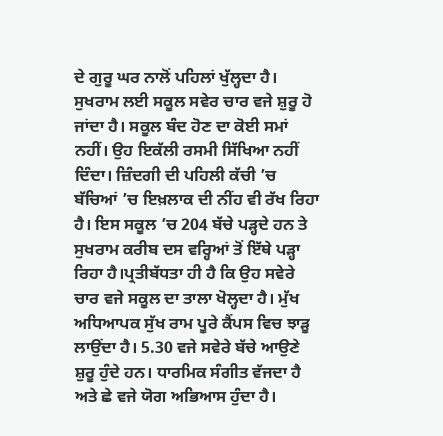ਦੇ ਗੁਰੂ ਘਰ ਨਾਲੋਂ ਪਹਿਲਾਂ ਖੁੱਲ੍ਹਦਾ ਹੈ। ਸੁਖਰਾਮ ਲਈ ਸਕੂਲ ਸਵੇਰ ਚਾਰ ਵਜੇ ਸ਼ੁਰੂ ਹੋ ਜਾਂਦਾ ਹੈ। ਸਕੂਲ ਬੰਦ ਹੋਣ ਦਾ ਕੋਈ ਸਮਾਂ ਨਹੀਂ। ਉਹ ਇਕੱਲੀ ਰਸਮੀ ਸਿੱਖਿਆ ਨਹੀਂ ਦਿੰਦਾ। ਜ਼ਿੰਦਗੀ ਦੀ ਪਹਿਲੀ ਕੱਚੀ ’ਚ ਬੱਚਿਆਂ ’ਚ ਇਖ਼ਲਾਕ ਦੀ ਨੀਂਹ ਵੀ ਰੱਖ ਰਿਹਾ ਹੈ। ਇਸ ਸਕੂਲ ’ਚ 204 ਬੱਚੇ ਪੜ੍ਹਦੇ ਹਨ ਤੇ ਸੁਖਰਾਮ ਕਰੀਬ ਦਸ ਵਰ੍ਹਿਆਂ ਤੋਂ ਇੱਥੇ ਪੜ੍ਹਾ ਰਿਹਾ ਹੈ।ਪ੍ਰਤੀਬੱਧਤਾ ਹੀ ਹੈ ਕਿ ਉਹ ਸਵੇਰੇ ਚਾਰ ਵਜੇ ਸਕੂਲ ਦਾ ਤਾਲਾ ਖੋਲ੍ਹਦਾ ਹੈ। ਮੁੱਖ ਅਧਿਆਪਕ ਸੁੱਖ ਰਾਮ ਪੂਰੇ ਕੈਂਪਸ ਵਿਚ ਝਾੜੂ ਲਾਉਂਦਾ ਹੈ। 5.30 ਵਜੇ ਸਵੇਰੇ ਬੱਚੇ ਆਉਣੇ ਸ਼ੁਰੂ ਹੁੰਦੇ ਹਨ। ਧਾਰਮਿਕ ਸੰਗੀਤ ਵੱਜਦਾ ਹੈ ਅਤੇ ਛੇ ਵਜੇ ਯੋਗ ਅਭਿਆਸ ਹੁੰਦਾ ਹੈ।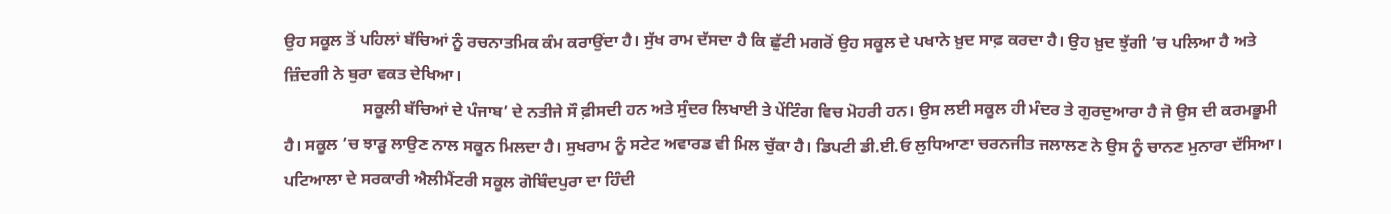ਉਹ ਸਕੂਲ ਤੋਂ ਪਹਿਲਾਂ ਬੱਚਿਆਂ ਨੂੰ ਰਚਨਾਤਮਿਕ ਕੰਮ ਕਰਾਉਂਦਾ ਹੈ। ਸੁੱਖ ਰਾਮ ਦੱਸਦਾ ਹੈ ਕਿ ਛੁੱਟੀ ਮਗਰੋਂ ਉਹ ਸਕੂਲ ਦੇ ਪਖਾਨੇ ਖ਼ੁਦ ਸਾਫ਼ ਕਰਦਾ ਹੈ। ਉਹ ਖ਼ੁਦ ਝੁੱਗੀ ’ਚ ਪਲਿਆ ਹੈ ਅਤੇ ਜ਼ਿੰਦਗੀ ਨੇ ਬੁਰਾ ਵਕਤ ਦੇਖਿਆ।
                   ਸਕੂਲੀ ਬੱਚਿਆਂ ਦੇ ਪੰਜਾਬ’ ਦੇ ਨਤੀਜੇ ਸੌ ਫ਼ੀਸਦੀ ਹਨ ਅਤੇ ਸੁੰਦਰ ਲਿਖਾਈ ਤੇ ਪੇਂਟਿੰਗ ਵਿਚ ਮੋਹਰੀ ਹਨ। ਉਸ ਲਈ ਸਕੂਲ ਹੀ ਮੰਦਰ ਤੇ ਗੁਰਦੁਆਰਾ ਹੈ ਜੋ ਉਸ ਦੀ ਕਰਮਭੂਮੀ ਹੈ। ਸਕੂਲ ’ਚ ਝਾੜੂ ਲਾਉਣ ਨਾਲ ਸਕੂਨ ਮਿਲਦਾ ਹੈ। ਸੁਖਰਾਮ ਨੂੰ ਸਟੇਟ ਅਵਾਰਡ ਵੀ ਮਿਲ ਚੁੱਕਾ ਹੈ। ਡਿਪਟੀ ਡੀ.ਈ.ਓ ਲੁਧਿਆਣਾ ਚਰਨਜੀਤ ਜਲਾਲਣ ਨੇ ਉਸ ਨੂੰ ਚਾਨਣ ਮੁਨਾਰਾ ਦੱਸਿਆ। ਪਟਿਆਲਾ ਦੇ ਸਰਕਾਰੀ ਐਲੀਮੈਂਟਰੀ ਸਕੂਲ ਗੋਬਿੰਦਪੁਰਾ ਦਾ ਹਿੰਦੀ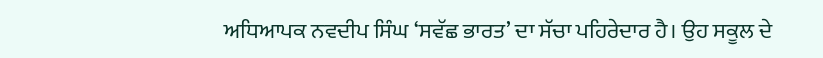ਅਧਿਆਪਕ ਨਵਦੀਪ ਸਿੰਘ ‘ਸਵੱਛ ਭਾਰਤ’ ਦਾ ਸੱਚਾ ਪਹਿਰੇਦਾਰ ਹੈ। ਉਹ ਸਕੂਲ ਦੇ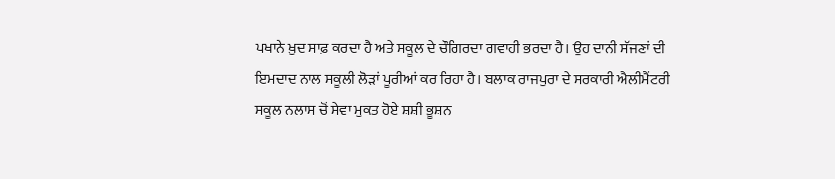ਪਖਾਨੇ ਖ਼ੁਦ ਸਾਫ਼ ਕਰਦਾ ਹੈ ਅਤੇ ਸਕੂਲ ਦੇ ਚੌਗਿਰਦਾ ਗਵਾਹੀ ਭਰਦਾ ਹੈ। ਉਹ ਦਾਨੀ ਸੱਜਣਾਂ ਦੀ ਇਮਦਾਦ ਨਾਲ ਸਕੂਲੀ ਲੋੜਾਂ ਪੂਰੀਆਂ ਕਰ ਰਿਹਾ ਹੈ। ਬਲਾਕ ਰਾਜਪੁਰਾ ਦੇ ਸਰਕਾਰੀ ਐਲੀਮੈਂਟਰੀ ਸਕੂਲ ਨਲਾਸ ਚੋਂ ਸੇਵਾ ਮੁਕਤ ਹੋਏ ਸ਼ਸ਼ੀ ਭੂਸ਼ਨ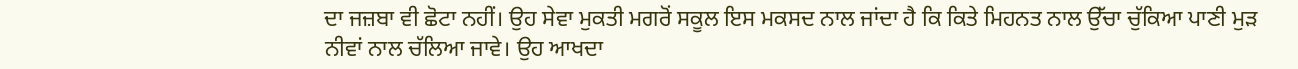ਦਾ ਜਜ਼ਬਾ ਵੀ ਛੋਟਾ ਨਹੀਂ। ਉਹ ਸੇਵਾ ਮੁਕਤੀ ਮਗਰੋਂ ਸਕੂਲ ਇਸ ਮਕਸਦ ਨਾਲ ਜਾਂਦਾ ਹੈ ਕਿ ਕਿਤੇ ਮਿਹਨਤ ਨਾਲ ਉੱਚਾ ਚੁੱਕਿਆ ਪਾਣੀ ਮੁੜ ਨੀਵਾਂ ਨਾਲ ਚੱਲਿਆ ਜਾਵੇ। ਉਹ ਆਖਦਾ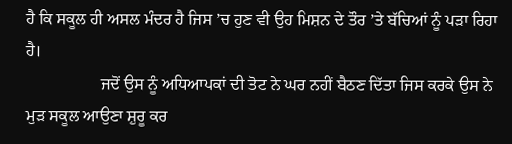ਹੈ ਕਿ ਸਕੂਲ ਹੀ ਅਸਲ ਮੰਦਰ ਹੈ ਜਿਸ ’ਚ ਹੁਣ ਵੀ ਉਹ ਮਿਸ਼ਨ ਦੇ ਤੌਰ ’ਤੇ ਬੱਚਿਆਂ ਨੂੰ ਪੜਾ ਰਿਹਾ ਹੈ।
                  ਜਦੋਂ ਉਸ ਨੂੰ ਅਧਿਆਪਕਾਂ ਦੀ ਤੋਟ ਨੇ ਘਰ ਨਹੀਂ ਬੈਠਣ ਦਿੱਤਾ ਜਿਸ ਕਰਕੇ ਉਸ ਨੇ ਮੁੜ ਸਕੂਲ ਆਉਣਾ ਸ਼ੁਰੂ ਕਰ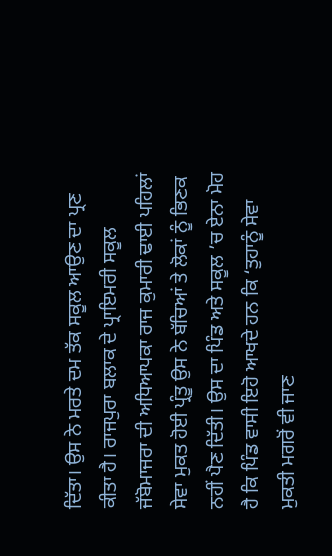ਦਿੱਤਾ। ਉਸ ਨੇ ਮਰਤੇ ਦਮ ਤੱਕ ਸਕੂਲ ਆਉਣ ਦਾ ਪ੍ਰਣ ਕੀਤਾ ਹੈ। ਰਾਜਪੁਰਾ ਬਲਾਕ ਦੇ ਪ੍ਰਾਇਮਰੀ ਸਕੂਲ ਜੱਬੋਮਾਜਰਾ ਦੀ ਅਧਿਆਪਕਾ ਰਾਜ ਕੁਮਾਰੀ ਢਾਈ ਪਹਿਲਾਂ ਸੇਵਾ ਮੁਕਤ ਹੋਈ ਪ੍ਰੰਤੂ ਉਸ ਨੇ ਬੱਚਿਆਂ ਤੇ ਲੋਕਾਂ ਨੂੰ ਭਿਣਕ ਨਹੀਂ ਪੈਣ ਦਿੱਤੀ। ਉਸ ਦਾ ਪਿੰਡ ਅਤੇ ਸਕੂਲ ’ਚ ਏਨਾ ਮੋਹ ਹੈ ਕਿ ਪਿੰਡ ਵਾਸੀ ਇਹੋ ਆਖਦੇ ਹਨ ਕਿ ‘ਤੁਹਾਨੂੰ ਸੇਵਾ ਮੁਕਤੀ ਮਗਰੋਂ ਵੀ ਜਾਣ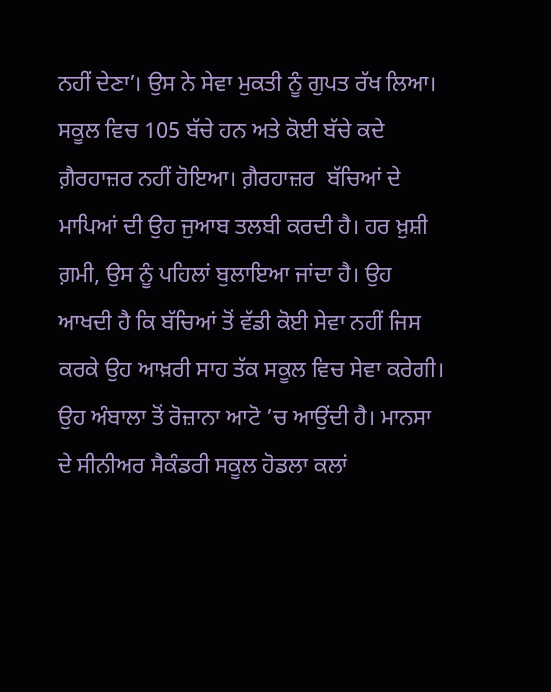ਨਹੀਂ ਦੇਣਾ’। ਉਸ ਨੇ ਸੇਵਾ ਮੁਕਤੀ ਨੂੰ ਗੁਪਤ ਰੱਖ ਲਿਆ। ਸਕੂਲ ਵਿਚ 105 ਬੱਚੇ ਹਨ ਅਤੇ ਕੋਈ ਬੱਚੇ ਕਦੇ ਗ਼ੈਰਹਾਜ਼ਰ ਨਹੀਂ ਹੋਇਆ। ਗ਼ੈਰਹਾਜ਼ਰ  ਬੱਚਿਆਂ ਦੇ ਮਾਪਿਆਂ ਦੀ ਉਹ ਜੁਆਬ ਤਲਬੀ ਕਰਦੀ ਹੈ। ਹਰ ਖ਼ੁਸ਼ੀ ਗ਼ਮੀ, ਉਸ ਨੂੰ ਪਹਿਲਾਂ ਬੁਲਾਇਆ ਜਾਂਦਾ ਹੈ। ਉਹ ਆਖਦੀ ਹੈ ਕਿ ਬੱਚਿਆਂ ਤੋਂ ਵੱਡੀ ਕੋਈ ਸੇਵਾ ਨਹੀਂ ਜਿਸ ਕਰਕੇ ਉਹ ਆਖ਼ਰੀ ਸਾਹ ਤੱਕ ਸਕੂਲ ਵਿਚ ਸੇਵਾ ਕਰੇਗੀ। ਉਹ ਅੰਬਾਲਾ ਤੋਂ ਰੋਜ਼ਾਨਾ ਆਟੋ ’ਚ ਆਉਂਦੀ ਹੈ। ਮਾਨਸਾ ਦੇ ਸੀਨੀਅਰ ਸੈਕੰਡਰੀ ਸਕੂਲ ਹੋਡਲਾ ਕਲਾਂ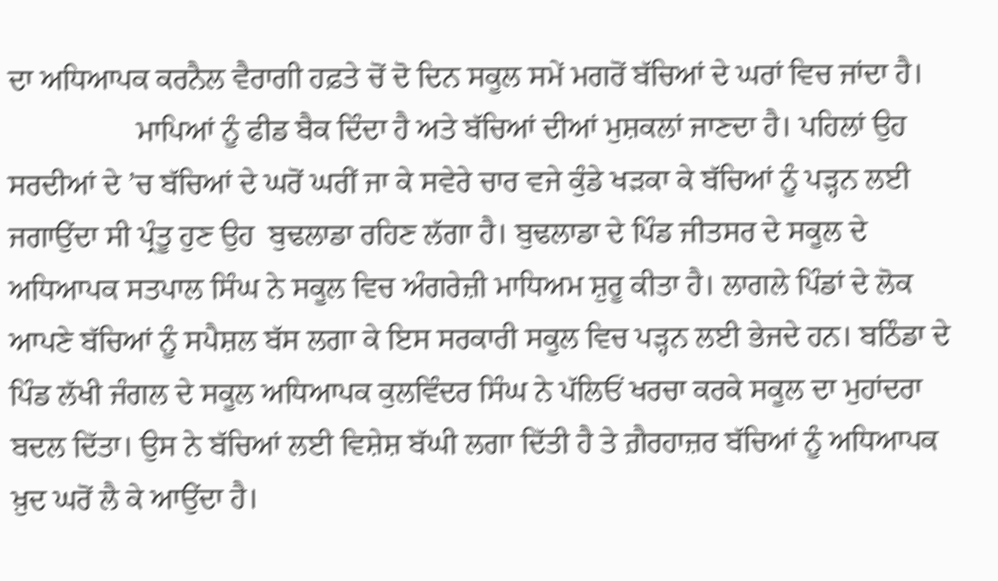ਦਾ ਅਧਿਆਪਕ ਕਰਨੈਲ ਵੈਰਾਗੀ ਹਫ਼ਤੇ ਚੋਂ ਦੋ ਦਿਨ ਸਕੂਲ ਸਮੇਂ ਮਗਰੋਂ ਬੱਚਿਆਂ ਦੇ ਘਰਾਂ ਵਿਚ ਜਾਂਦਾ ਹੈ।
                 ਮਾਪਿਆਂ ਨੂੰ ਫੀਡ ਬੈਕ ਦਿੰਦਾ ਹੈ ਅਤੇ ਬੱਚਿਆਂ ਦੀਆਂ ਮੁਸ਼ਕਲਾਂ ਜਾਣਦਾ ਹੈ। ਪਹਿਲਾਂ ਉਹ ਸਰਦੀਆਂ ਦੇ ’ਚ ਬੱਚਿਆਂ ਦੇ ਘਰੋਂ ਘਰੀਂ ਜਾ ਕੇ ਸਵੇਰੇ ਚਾਰ ਵਜੇ ਕੁੰਡੇ ਖੜਕਾ ਕੇ ਬੱਚਿਆਂ ਨੂੰ ਪੜ੍ਹਨ ਲਈ ਜਗਾਉਂਦਾ ਸੀ ਪ੍ਰੰਤੂ ਹੁਣ ਉਹ  ਬੁਢਲਾਡਾ ਰਹਿਣ ਲੱਗਾ ਹੈ। ਬੁਢਲਾਡਾ ਦੇ ਪਿੰਡ ਜੀਤਸਰ ਦੇ ਸਕੂਲ ਦੇ ਅਧਿਆਪਕ ਸਤਪਾਲ ਸਿੰਘ ਨੇ ਸਕੂਲ ਵਿਚ ਅੰਗਰੇਜ਼ੀ ਮਾਧਿਅਮ ਸ਼ੁਰੂ ਕੀਤਾ ਹੈ। ਲਾਗਲੇ ਪਿੰਡਾਂ ਦੇ ਲੋਕ ਆਪਣੇ ਬੱਚਿਆਂ ਨੂੰ ਸਪੈਸ਼ਲ ਬੱਸ ਲਗਾ ਕੇ ਇਸ ਸਰਕਾਰੀ ਸਕੂਲ ਵਿਚ ਪੜ੍ਹਨ ਲਈ ਭੇਜਦੇ ਹਨ। ਬਠਿੰਡਾ ਦੇ ਪਿੰਡ ਲੱਖੀ ਜੰਗਲ ਦੇ ਸਕੂਲ ਅਧਿਆਪਕ ਕੁਲਵਿੰਦਰ ਸਿੰਘ ਨੇ ਪੱਲਿਓਂ ਖਰਚਾ ਕਰਕੇ ਸਕੂਲ ਦਾ ਮੁਹਾਂਦਰਾ ਬਦਲ ਦਿੱਤਾ। ਉਸ ਨੇ ਬੱਚਿਆਂ ਲਈ ਵਿਸ਼ੇਸ਼ ਬੱਘੀ ਲਗਾ ਦਿੱਤੀ ਹੈ ਤੇ ਗ਼ੈਰਹਾਜ਼ਰ ਬੱਚਿਆਂ ਨੂੰ ਅਧਿਆਪਕ ਖ਼ੁਦ ਘਰੋਂ ਲੈ ਕੇ ਆਉਂਦਾ ਹੈ।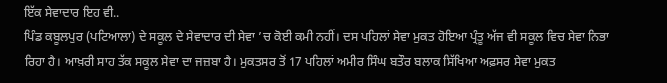ਇੱਕ ਸੇਵਾਦਾਰ ਇਹ ਵੀ..
ਪਿੰਡ ਕਬੂਲਪੁਰ (ਪਟਿਆਲਾ) ਦੇ ਸਕੂਲ ਦੇ ਸੇਵਾਦਾਰ ਦੀ ਸੇਵਾ ’ਚ ਕੋਈ ਕਮੀ ਨਹੀਂ। ਦਸ ਪਹਿਲਾਂ ਸੇਵਾ ਮੁਕਤ ਹੋਇਆ ਪ੍ਰੰਤੂ ਅੱਜ ਵੀ ਸਕੂਲ ਵਿਚ ਸੇਵਾ ਨਿਭਾ ਰਿਹਾ ਹੈ। ਆਖ਼ਰੀ ਸਾਹ ਤੱਕ ਸਕੂਲ ਸੇਵਾ ਦਾ ਜਜ਼ਬਾ ਹੈ। ਮੁਕਤਸਰ ਤੋਂ 17 ਪਹਿਲਾਂ ਅਮੀਰ ਸਿੰਘ ਬਤੌਰ ਬਲਾਕ ਸਿੱਖਿਆ ਅਫ਼ਸਰ ਸੇਵਾ ਮੁਕਤ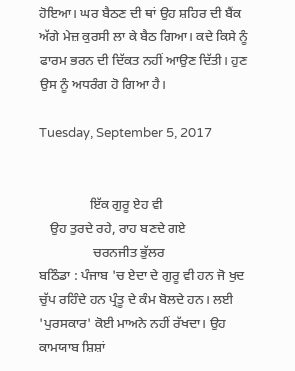ਹੋਇਆ। ਘਰ ਬੈਠਣ ਦੀ ਥਾਂ ਉਹ ਸ਼ਹਿਰ ਦੀ ਬੈਂਕ ਅੱਗੇ ਮੇਜ਼ ਕੁਰਸੀ ਲਾ ਕੇ ਬੈਠ ਗਿਆ। ਕਦੇ ਕਿਸੇ ਨੂੰ ਫਾਰਮ ਭਰਨ ਦੀ ਦਿੱਕਤ ਨਹੀਂ ਆਉਣ ਦਿੱਤੀ। ਹੁਣ ਉਸ ਨੂੰ ਅਧਰੰਗ ਹੋ ਗਿਆ ਹੈ।

Tuesday, September 5, 2017


               ਇੱਕ ਗੁਰੂ ਏਹ ਵੀ
   ਉਹ ਤੁਰਦੇ ਰਹੇ, ਰਾਹ ਬਣਦੇ ਗਏ
                ਚਰਨਜੀਤ ਭੁੱਲਰ
ਬਠਿੰਡਾ : ਪੰਜਾਬ 'ਚ ਏਦਾ ਦੇ ਗੁਰੂ ਵੀ ਹਨ ਜੋ ਖੁਦ ਚੁੱਪ ਰਹਿੰਦੇ ਹਨ ਪ੍ਰੰਤੂ ਦੇ ਕੰਮ ਬੋਲਦੇ ਹਨ। ਲਈ 'ਪੁਰਸਕਾਰ' ਕੋਈ ਮਾਅਨੇ ਨਹੀਂ ਰੱਖਦਾ। ਉਹ ਕਾਮਯਾਬ ਸ਼ਿਸ਼ਾਂ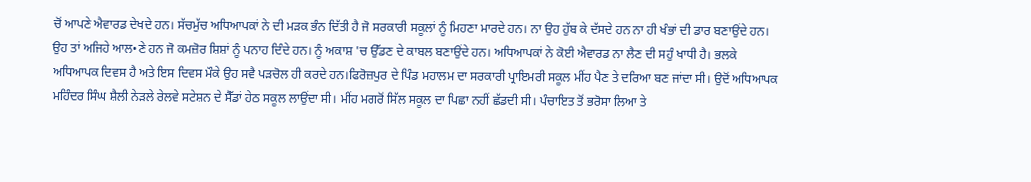ਚੋਂ ਆਪਣੇ ਐਵਾਰਡ ਦੇਖਦੇ ਹਨ। ਸੱਚਮੁੱਚ ਅਧਿਆਪਕਾਂ ਨੇ ਦੀ ਮੜਕ ਭੰਨ ਦਿੱਤੀ ਹੈ ਜੋ ਸਰਕਾਰੀ ਸਕੂਲਾਂ ਨੂੰ ਮਿਹਣਾ ਮਾਰਦੇ ਹਨ। ਨਾ ਉਹ ਹੁੱਬ ਕੇ ਦੱਸਦੇ ਹਨ ਨਾ ਹੀ ਖੰਭਾਂ ਦੀ ਡਾਰ ਬਣਾਉਂਦੇ ਹਨ। ਉਹ ਤਾਂ ਅਜਿਹੇ ਆਲ•ਣੇ ਹਨ ਜੋ ਕਮਜ਼ੋਰ ਸ਼ਿਸ਼ਾਂ ਨੂੰ ਪਨਾਹ ਦਿੰਦੇ ਹਨ। ਨੂੰ ਅਕਾਸ਼ 'ਚ ਉੱਡਣ ਦੇ ਕਾਬਲ ਬਣਾਉਂਦੇ ਹਨ। ਅਧਿਆਪਕਾਂ ਨੇ ਕੋਈ ਐਵਾਰਡ ਨਾ ਲੈਣ ਦੀ ਸਹੁੰ ਖਾਧੀ ਹੈ। ਭਲਕੇ ਅਧਿਆਪਕ ਦਿਵਸ ਹੈ ਅਤੇ ਇਸ ਦਿਵਸ ਮੌਕੇ ਉਹ ਸਵੈ ਪੜਚੋਲ ਹੀ ਕਰਦੇ ਹਨ।ਫਿਰੋਜ਼ਪੁਰ ਦੇ ਪਿੰਡ ਮਹਾਲਮ ਦਾ ਸਰਕਾਰੀ ਪ੍ਰਾਇਮਰੀ ਸਕੂਲ ਮੀਂਹ ਪੈਣ ਤੇ ਦਰਿਆ ਬਣ ਜਾਂਦਾ ਸੀ। ਉਦੋਂ ਅਧਿਆਪਕ ਮਹਿੰਦਰ ਸਿੰਘ ਸ਼ੈਲੀ ਨੇੜਲੇ ਰੇਲਵੇ ਸਟੇਸ਼ਨ ਦੇ ਸੈੱਡਾਂ ਹੇਠ ਸਕੂਲ ਲਾਉਂਦਾ ਸੀ। ਮੀਂਹ ਮਗਰੋਂ ਸਿੱਲ ਸਕੂਲ ਦਾ ਪਿਛਾ ਨਹੀਂ ਛੱਡਦੀ ਸੀ। ਪੰਚਾਇਤ ਤੋਂ ਭਰੋਸਾ ਲਿਆ ਤੇ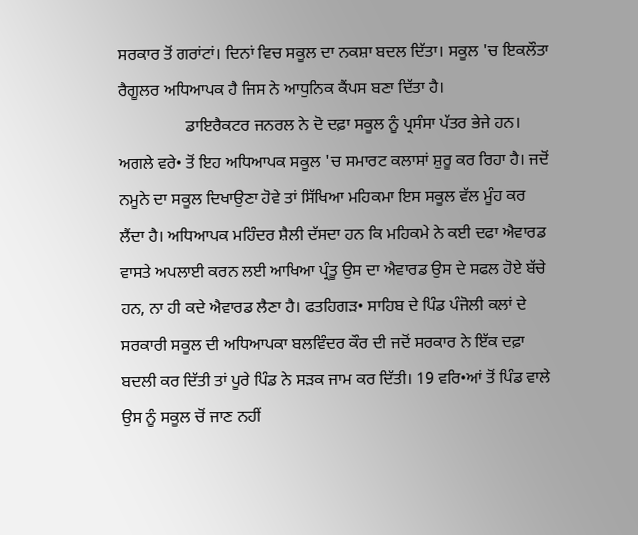ਸਰਕਾਰ ਤੋਂ ਗਰਾਂਟਾਂ। ਦਿਨਾਂ ਵਿਚ ਸਕੂਲ ਦਾ ਨਕਸ਼ਾ ਬਦਲ ਦਿੱਤਾ। ਸਕੂਲ 'ਚ ਇਕਲੌਤਾ ਰੈਗੂਲਰ ਅਧਿਆਪਕ ਹੈ ਜਿਸ ਨੇ ਆਧੁਨਿਕ ਕੈਂਪਸ ਬਣਾ ਦਿੱਤਾ ਹੈ।
                ਡਾਇਰੈਕਟਰ ਜਨਰਲ ਨੇ ਦੋ ਦਫ਼ਾ ਸਕੂਲ ਨੂੰ ਪ੍ਰਸੰਸਾ ਪੱਤਰ ਭੇਜੇ ਹਨ। ਅਗਲੇ ਵਰੇ• ਤੋਂ ਇਹ ਅਧਿਆਪਕ ਸਕੂਲ 'ਚ ਸਮਾਰਟ ਕਲਾਸਾਂ ਸ਼ੁਰੂ ਕਰ ਰਿਹਾ ਹੈ। ਜਦੋਂ ਨਮੂਨੇ ਦਾ ਸਕੂਲ ਦਿਖਾਉਣਾ ਹੋਵੇ ਤਾਂ ਸਿੱਖਿਆ ਮਹਿਕਮਾ ਇਸ ਸਕੂਲ ਵੱਲ ਮੂੰਹ ਕਰ ਲੈਂਦਾ ਹੈ। ਅਧਿਆਪਕ ਮਹਿੰਦਰ ਸ਼ੈਲੀ ਦੱਸਦਾ ਹਨ ਕਿ ਮਹਿਕਮੇ ਨੇ ਕਈ ਦਫਾ ਐਵਾਰਡ ਵਾਸਤੇ ਅਪਲਾਈ ਕਰਨ ਲਈ ਆਖਿਆ ਪ੍ਰੰਤੂ ਉਸ ਦਾ ਐਵਾਰਡ ਉਸ ਦੇ ਸਫਲ ਹੋਏ ਬੱਚੇ ਹਨ, ਨਾ ਹੀ ਕਦੇ ਐਵਾਰਡ ਲੈਣਾ ਹੈ। ਫਤਹਿਗੜ• ਸਾਹਿਬ ਦੇ ਪਿੰਡ ਪੰਜੋਲੀ ਕਲਾਂ ਦੇ ਸਰਕਾਰੀ ਸਕੂਲ ਦੀ ਅਧਿਆਪਕਾ ਬਲਵਿੰਦਰ ਕੌਰ ਦੀ ਜਦੋਂ ਸਰਕਾਰ ਨੇ ਇੱਕ ਦਫ਼ਾ ਬਦਲੀ ਕਰ ਦਿੱਤੀ ਤਾਂ ਪੂਰੇ ਪਿੰਡ ਨੇ ਸੜਕ ਜਾਮ ਕਰ ਦਿੱਤੀ। 19 ਵਰਿ•ਆਂ ਤੋਂ ਪਿੰਡ ਵਾਲੇ ਉਸ ਨੂੰ ਸਕੂਲ ਚੋਂ ਜਾਣ ਨਹੀਂ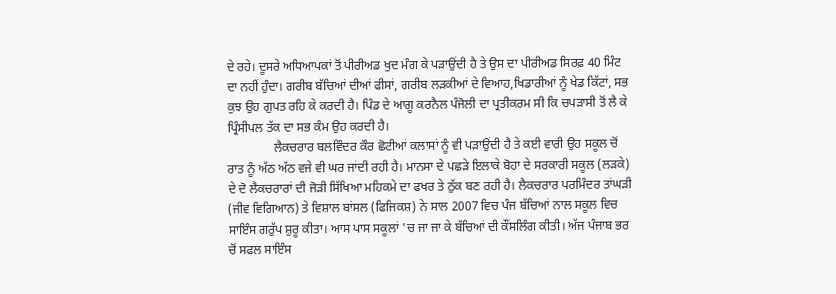ਦੇ ਰਹੇ। ਦੂਸਰੇ ਅਧਿਆਪਕਾਂ ਤੋਂ ਪੀਰੀਅਡ ਖੁਦ ਮੰਗ ਕੇ ਪੜਾਉਂਦੀ ਹੈ ਤੇ ਉਸ ਦਾ ਪੀਰੀਅਡ ਸਿਰਫ਼ 40 ਮਿੰਟ ਦਾ ਨਹੀਂ ਹੁੰਦਾ। ਗਰੀਬ ਬੱਚਿਆਂ ਦੀਆਂ ਫੀਸਾਂ, ਗਰੀਬ ਲੜਕੀਆਂ ਦੇ ਵਿਆਹ,ਖਿਡਾਰੀਆਂ ਨੂੰ ਖੇਡ ਕਿੱਟਾਂ, ਸਭ ਕੁਝ ਉਹ ਗੁਪਤ ਰਹਿ ਕੇ ਕਰਦੀ ਹੈ। ਪਿੰਡ ਦੇ ਆਗੂ ਕਰਨੈਲ ਪੰਜੋਲੀ ਦਾ ਪ੍ਰਤੀਕਰਮ ਸੀ ਕਿ ਚਪੜਾਸੀ ਤੋਂ ਲੈ ਕੇ ਪ੍ਰਿੰਸੀਪਲ ਤੱਕ ਦਾ ਸਭ ਕੰਮ ਉਹ ਕਰਦੀ ਹੈ।
               ਲੈਕਚਰਾਰ ਬਲਵਿੰਦਰ ਕੌਰ ਛੋਟੀਆਂ ਕਲਾਸਾਂ ਨੂੰ ਵੀ ਪੜਾਉਂਦੀ ਹੈ ਤੇ ਕਈ ਵਾਰੀ ਉਹ ਸਕੂਲ ਚੋਂ ਰਾਤ ਨੂੰ ਅੱਠ ਅੱਠ ਵਜੇ ਵੀ ਘਰ ਜਾਂਦੀ ਰਹੀ ਹੈ। ਮਾਨਸਾ ਦੇ ਪਛੜੇ ਇਲਾਕੇ ਬੋਹਾ ਦੇ ਸਰਕਾਰੀ ਸਕੂਲ (ਲੜਕੇ) ਦੇ ਦੋ ਲੈਕਚਰਾਰਾਂ ਦੀ ਜੋੜੀ ਸਿੱਖਿਆ ਮਹਿਕਮੇ ਦਾ ਫਖਰ ਤੇ ਠੁੱਕ ਬਣ ਰਹੀ ਹੈ। ਲੈਕਚਰਾਰ ਪਰਮਿੰਦਰ ਤਾਂਘੜੀ (ਜੀਵ ਵਿਗਿਆਨ) ਤੇ ਵਿਸ਼ਾਲ ਬਾਂਸਲ (ਫਿਜਿਕਸ਼) ਨੇ ਸਾਲ 2007 ਵਿਚ ਪੰਜ ਬੱਚਿਆਂ ਨਾਲ ਸਕੂਲ ਵਿਚ ਸਾਇੰਸ ਗਰੁੱਪ ਸ਼ੁਰੂ ਕੀਤਾ। ਆਸ ਪਾਸ ਸਕੂਲਾਂ 'ਚ ਜਾ ਜਾ ਕੇ ਬੱਚਿਆਂ ਦੀ ਕੌਂਸਲਿੰਗ ਕੀਤੀ। ਅੱਜ ਪੰਜਾਬ ਭਰ ਚੋਂ ਸਫਲ ਸਾਇੰਸ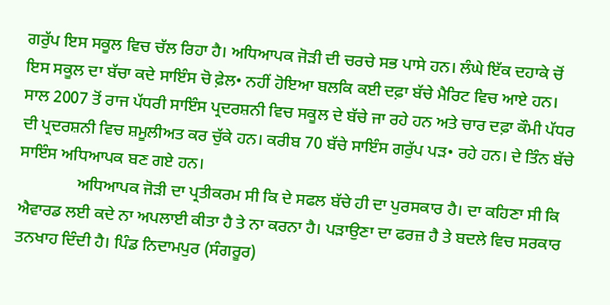ਗਰੁੱਪ ਇਸ ਸਕੂਲ ਵਿਚ ਚੱਲ ਰਿਹਾ ਹੈ। ਅਧਿਆਪਕ ਜੋੜੀ ਦੀ ਚਰਚੇ ਸਭ ਪਾਸੇ ਹਨ। ਲੰਘੇ ਇੱਕ ਦਹਾਕੇ ਚੋਂ ਇਸ ਸਕੂਲ ਦਾ ਬੱਚਾ ਕਦੇ ਸਾਇੰਸ ਚੋ ਫ਼ੇਲ• ਨਹੀਂ ਹੋਇਆ ਬਲਕਿ ਕਈ ਦਫ਼ਾ ਬੱਚੇ ਮੈਰਿਟ ਵਿਚ ਆਏ ਹਨ। ਸਾਲ 2007 ਤੋਂ ਰਾਜ ਪੱਧਰੀ ਸਾਇੰਸ ਪ੍ਰਦਰਸ਼ਨੀ ਵਿਚ ਸਕੂਲ ਦੇ ਬੱਚੇ ਜਾ ਰਹੇ ਹਨ ਅਤੇ ਚਾਰ ਦਫ਼ਾ ਕੌਮੀ ਪੱਧਰ ਦੀ ਪ੍ਰਦਰਸ਼ਨੀ ਵਿਚ ਸ਼ਮੂਲੀਅਤ ਕਰ ਚੁੱਕੇ ਹਨ। ਕਰੀਬ 70 ਬੱਚੇ ਸਾਇੰਸ ਗਰੁੱਪ ਪੜ• ਰਹੇ ਹਨ। ਦੇ ਤਿੰਨ ਬੱਚੇ ਸਾਇੰਸ ਅਧਿਆਪਕ ਬਣ ਗਏ ਹਨ।
              ਅਧਿਆਪਕ ਜੋੜੀ ਦਾ ਪ੍ਰਤੀਕਰਮ ਸੀ ਕਿ ਦੇ ਸਫਲ ਬੱਚੇ ਹੀ ਦਾ ਪੁਰਸਕਾਰ ਹੈ। ਦਾ ਕਹਿਣਾ ਸੀ ਕਿ ਐਵਾਰਡ ਲਈ ਕਦੇ ਨਾ ਅਪਲਾਈ ਕੀਤਾ ਹੈ ਤੇ ਨਾ ਕਰਨਾ ਹੈ। ਪੜਾਉਣਾ ਦਾ ਫਰਜ਼ ਹੈ ਤੇ ਬਦਲੇ ਵਿਚ ਸਰਕਾਰ ਤਨਖਾਹ ਦਿੰਦੀ ਹੈ। ਪਿੰਡ ਨਿਦਾਮਪੁਰ (ਸੰਗਰੂਰ)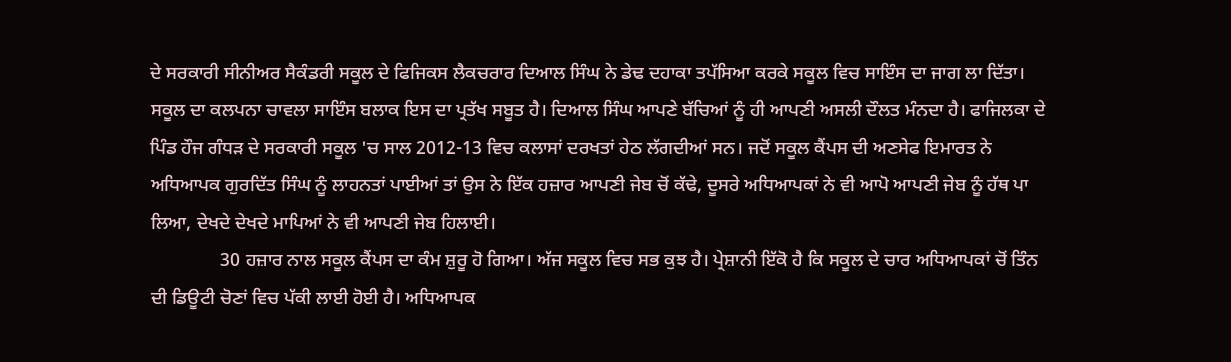ਦੇ ਸਰਕਾਰੀ ਸੀਨੀਅਰ ਸੈਕੰਡਰੀ ਸਕੂਲ ਦੇ ਫਿਜਿਕਸ ਲੈਕਚਰਾਰ ਦਿਆਲ ਸਿੰਘ ਨੇ ਡੇਢ ਦਹਾਕਾ ਤਪੱਸਿਆ ਕਰਕੇ ਸਕੂਲ ਵਿਚ ਸਾਇੰਸ ਦਾ ਜਾਗ ਲਾ ਦਿੱਤਾ। ਸਕੂਲ ਦਾ ਕਲਪਨਾ ਚਾਵਲਾ ਸਾਇੰਸ ਬਲਾਕ ਇਸ ਦਾ ਪ੍ਰਤੱਖ ਸਬੂਤ ਹੈ। ਦਿਆਲ ਸਿੰਘ ਆਪਣੇ ਬੱਚਿਆਂ ਨੂੰ ਹੀ ਆਪਣੀ ਅਸਲੀ ਦੌਲਤ ਮੰਨਦਾ ਹੈ। ਫਾਜਿਲਕਾ ਦੇ ਪਿੰਡ ਹੌਜ ਗੰਧੜ ਦੇ ਸਰਕਾਰੀ ਸਕੂਲ 'ਚ ਸਾਲ 2012-13 ਵਿਚ ਕਲਾਸਾਂ ਦਰਖਤਾਂ ਹੇਠ ਲੱਗਦੀਆਂ ਸਨ। ਜਦੋਂ ਸਕੂਲ ਕੈਂਪਸ ਦੀ ਅਣਸੇਫ ਇਮਾਰਤ ਨੇ ਅਧਿਆਪਕ ਗੁਰਦਿੱਤ ਸਿੰਘ ਨੂੰ ਲਾਹਨਤਾਂ ਪਾਈਆਂ ਤਾਂ ਉਸ ਨੇ ਇੱਕ ਹਜ਼ਾਰ ਆਪਣੀ ਜੇਬ ਚੋਂ ਕੱਢੇ, ਦੂਸਰੇ ਅਧਿਆਪਕਾਂ ਨੇ ਵੀ ਆਪੋ ਆਪਣੀ ਜੇਬ ਨੂੰ ਹੱਥ ਪਾ ਲਿਆ, ਦੇਖਦੇ ਦੇਖਦੇ ਮਾਪਿਆਂ ਨੇ ਵੀ ਆਪਣੀ ਜੇਬ ਹਿਲਾਈ।
               30 ਹਜ਼ਾਰ ਨਾਲ ਸਕੂਲ ਕੈਂਪਸ ਦਾ ਕੰਮ ਸ਼ੁਰੂ ਹੋ ਗਿਆ। ਅੱਜ ਸਕੂਲ ਵਿਚ ਸਭ ਕੁਝ ਹੈ। ਪ੍ਰੇਸ਼ਾਨੀ ਇੱਕੋ ਹੈ ਕਿ ਸਕੂਲ ਦੇ ਚਾਰ ਅਧਿਆਪਕਾਂ ਚੋਂ ਤਿੰਨ ਦੀ ਡਿਊਟੀ ਚੋਣਾਂ ਵਿਚ ਪੱਕੀ ਲਾਈ ਹੋਈ ਹੈ। ਅਧਿਆਪਕ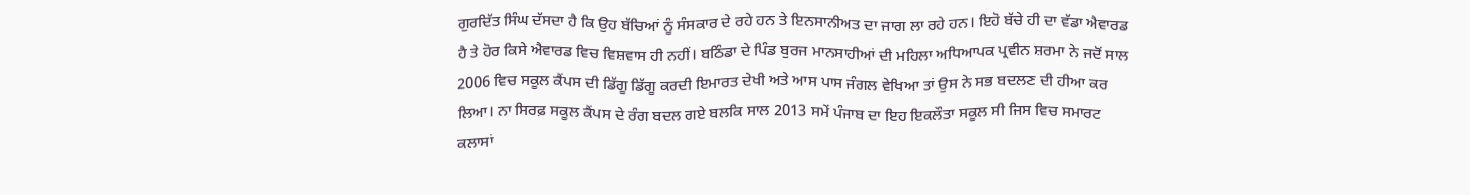ਗੁਰਦਿੱਤ ਸਿੰਘ ਦੱਸਦਾ ਹੈ ਕਿ ਉਹ ਬੱਚਿਆਂ ਨੂੰ ਸੰਸਕਾਰ ਦੇ ਰਹੇ ਹਨ ਤੇ ਇਨਸਾਨੀਅਤ ਦਾ ਜਾਗ ਲਾ ਰਹੇ ਹਨ। ਇਹੋ ਬੱਚੇ ਹੀ ਦਾ ਵੱਡਾ ਐਵਾਰਡ ਹੈ ਤੇ ਹੋਰ ਕਿਸੇ ਐਵਾਰਡ ਵਿਚ ਵਿਸ਼ਵਾਸ ਹੀ ਨਹੀਂ। ਬਠਿੰਡਾ ਦੇ ਪਿੰਡ ਬੁਰਜ ਮਾਨਸਾਹੀਆਂ ਦੀ ਮਹਿਲਾ ਅਧਿਆਪਕ ਪ੍ਰਵੀਨ ਸ਼ਰਮਾ ਨੇ ਜਦੋਂ ਸਾਲ 2006 ਵਿਚ ਸਕੂਲ ਕੈਂਪਸ ਦੀ ਡਿੱਗੂ ਡਿੱਗੂ ਕਰਦੀ ਇਮਾਰਤ ਦੇਖੀ ਅਤੇ ਆਸ ਪਾਸ ਜੰਗਲ ਵੇਖਿਆ ਤਾਂ ਉਸ ਨੇ ਸਭ ਬਦਲਣ ਦੀ ਹੀਆ ਕਰ ਲਿਆ। ਨਾ ਸਿਰਫ਼ ਸਕੂਲ ਕੈਂਪਸ ਦੇ ਰੰਗ ਬਦਲ ਗਏ ਬਲਕਿ ਸਾਲ 2013 ਸਮੇਂ ਪੰਜਾਬ ਦਾ ਇਹ ਇਕਲੌਤਾ ਸਕੂਲ ਸੀ ਜਿਸ ਵਿਚ ਸਮਾਰਟ ਕਲਾਸਾਂ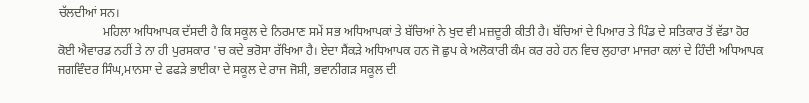ਚੱਲਦੀਆਂ ਸਨ।
              ਮਹਿਲਾ ਅਧਿਆਪਕ ਦੱਸਦੀ ਹੈ ਕਿ ਸਕੂਲ ਦੇ ਨਿਰਮਾਣ ਸਮੇਂ ਸਭ ਅਧਿਆਪਕਾਂ ਤੇ ਬੱਚਿਆਂ ਨੇ ਖੁਦ ਵੀ ਮਜ਼ਦੂਰੀ ਕੀਤੀ ਹੈ। ਬੱਚਿਆਂ ਦੇ ਪਿਆਰ ਤੇ ਪਿੰਡ ਦੇ ਸਤਿਕਾਰ ਤੋਂ ਵੱਡਾ ਹੋਰ ਕੋਈ ਐਵਾਰਡ ਨਹੀਂ ਤੇ ਨਾ ਹੀ ਪੁਰਸਕਾਰ 'ਚ ਕਦੇ ਭਰੋਸਾ ਰੱਖਿਆ ਹੈ। ਏਦਾ ਸੈਂਕੜੇ ਅਧਿਆਪਕ ਹਨ ਜੋ ਛੁਪ ਕੇ ਅਲੋਕਾਰੀ ਕੰਮ ਕਰ ਰਹੇ ਹਨ ਵਿਚ ਲੁਹਾਰਾ ਮਾਜਰਾ ਕਲਾਂ ਦੇ ਹਿੰਦੀ ਅਧਿਆਪਕ ਜਗਵਿੰਦਰ ਸਿੰਘ,ਮਾਨਸਾ ਦੇ ਫਫੜੇ ਭਾਈਕਾ ਦੇ ਸਕੂਲ ਦੇ ਰਾਜ ਜੋਸ਼ੀ, ਭਵਾਨੀਗੜ ਸਕੂਲ ਦੀ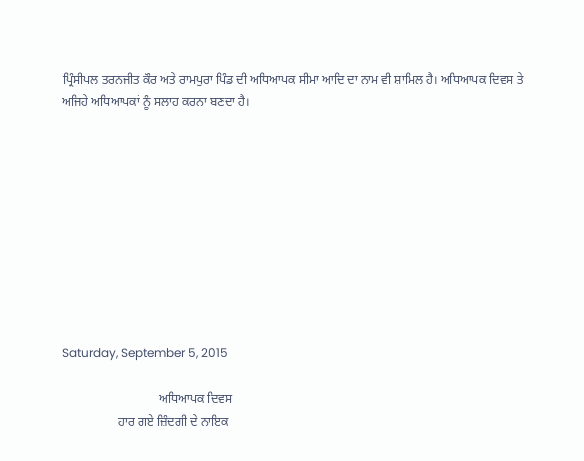ਪ੍ਰਿੰਸੀਪਲ ਤਰਨਜੀਤ ਕੌਰ ਅਤੇ ਰਾਮਪੁਰਾ ਪਿੰਡ ਦੀ ਅਧਿਆਪਕ ਸੀਮਾ ਆਦਿ ਦਾ ਨਾਮ ਵੀ ਸ਼ਾਮਿਲ ਹੈ। ਅਧਿਆਪਕ ਦਿਵਸ ਤੇ ਅਜਿਹੇ ਅਧਿਆਪਕਾਂ ਨੂੰ ਸਲਾਹ ਕਰਨਾ ਬਣਦਾ ਹੈ।










Saturday, September 5, 2015

                               ਅਧਿਆਪਕ ਦਿਵਸ
                  ਹਾਰ ਗਏ ਜ਼ਿੰਦਗੀ ਦੇ ਨਾਇਕ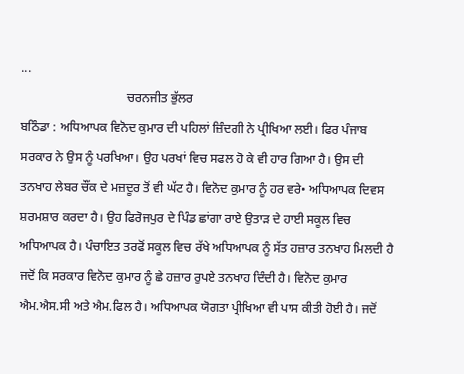...
                                  ਚਰਨਜੀਤ ਭੁੱਲਰ
ਬਠਿੰਡਾ : ਅਧਿਆਪਕ ਵਿਨੋਦ ਕੁਮਾਰ ਦੀ ਪਹਿਲਾਂ ਜ਼ਿੰਦਗੀ ਨੇ ਪ੍ਰੀਖਿਆ ਲਈ। ਫਿਰ ਪੰਜਾਬ ਸਰਕਾਰ ਨੇ ਉਸ ਨੂੰ ਪਰਖਿਆ। ਉਹ ਪਰਖਾਂ ਵਿਚ ਸਫਲ ਹੋ ਕੇ ਵੀ ਹਾਰ ਗਿਆ ਹੈ। ਉਸ ਦੀ ਤਨਖਾਹ ਲੇਬਰ ਚੌਂਕ ਦੇ ਮਜ਼ਦੂਰ ਤੋਂ ਵੀ ਘੱਟ ਹੈ। ਵਿਨੋਦ ਕੁਮਾਰ ਨੂੰ ਹਰ ਵਰੇ• ਅਧਿਆਪਕ ਦਿਵਸ ਸ਼ਰਮਸ਼ਾਰ ਕਰਦਾ ਹੈ। ਉਹ ਫਿਰੋਜਪੁਰ ਦੇ ਪਿੰਡ ਛਾਂਗਾ ਰਾਏ ਉਤਾੜ ਦੇ ਹਾਈ ਸਕੂਲ ਵਿਚ ਅਧਿਆਪਕ ਹੈ। ਪੰਚਾਇਤ ਤਰਫੋਂ ਸਕੂਲ ਵਿਚ ਰੱਖੇ ਅਧਿਆਪਕ ਨੂੰ ਸੱਤ ਹਜ਼ਾਰ ਤਨਖਾਹ ਮਿਲਦੀ ਹੈ ਜਦੋਂ ਕਿ ਸਰਕਾਰ ਵਿਨੋਦ ਕੁਮਾਰ ਨੂੰ ਛੇ ਹਜ਼ਾਰ ਰੁਪਏ ਤਨਖਾਹ ਦਿੰਦੀ ਹੈ। ਵਿਨੋਦ ਕੁਮਾਰ ਐਮ.ਐਸ.ਸੀ ਅਤੇ ਐਮ.ਫਿਲ ਹੈ। ਅਧਿਆਪਕ ਯੋਗਤਾ ਪ੍ਰੀਖਿਆ ਵੀ ਪਾਸ ਕੀਤੀ ਹੋਈ ਹੈ। ਜਦੋਂ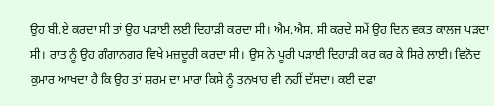ਉਹ ਬੀ.ਏ ਕਰਦਾ ਸੀ ਤਾਂ ਉਹ ਪੜਾਈ ਲਈ ਦਿਹਾੜੀ ਕਰਦਾ ਸੀ। ਐਮ.ਐਸ. ਸੀ ਕਰਦੇ ਸਮੇਂ ਉਹ ਦਿਨ ਵਕਤ ਕਾਲਜ ਪੜਦਾ ਸੀ। ਰਾਤ ਨੂੰ ਉਹ ਗੰਗਾਨਗਰ ਵਿਖੇ ਮਜ਼ਦੂਰੀ ਕਰਦਾ ਸੀ। ਉਸ ਨੇ ਪੂਰੀ ਪੜਾਈ ਦਿਹਾੜੀ ਕਰ ਕਰ ਕੇ ਸਿਰੇ ਲਾਈ। ਵਿਨੋਦ ਕੁਮਾਰ ਆਖਦਾ ਹੈ ਕਿ ਉਹ ਤਾਂ ਸ਼ਰਮ ਦਾ ਮਾਰਾ ਕਿਸੇ ਨੂੰ ਤਨਖਾਹ ਵੀ ਨਹੀਂ ਦੱਸਦਾ। ਕਈ ਦਫਾ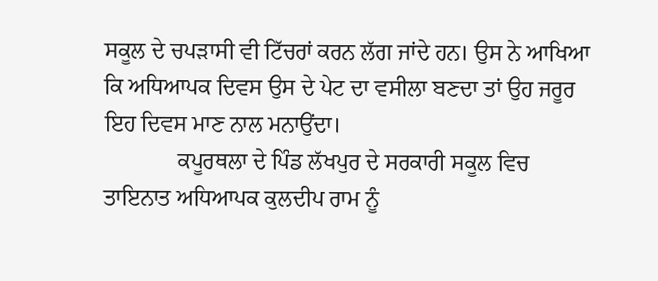ਸਕੂਲ ਦੇ ਚਪੜਾਸੀ ਵੀ ਟਿੱਚਰਾਂ ਕਰਨ ਲੱਗ ਜਾਂਦੇ ਹਨ। ਉਸ ਨੇ ਆਖਿਆ ਕਿ ਅਧਿਆਪਕ ਦਿਵਸ ਉਸ ਦੇ ਪੇਟ ਦਾ ਵਸੀਲਾ ਬਣਦਾ ਤਾਂ ਉਹ ਜਰੂਰ ਇਹ ਦਿਵਸ ਮਾਣ ਨਾਲ ਮਨਾਉਂਦਾ।
             ਕਪੂਰਥਲਾ ਦੇ ਪਿੰਡ ਲੱਖਪੁਰ ਦੇ ਸਰਕਾਰੀ ਸਕੂਲ ਵਿਚ ਤਾਇਨਾਤ ਅਧਿਆਪਕ ਕੁਲਦੀਪ ਰਾਮ ਨੂੰ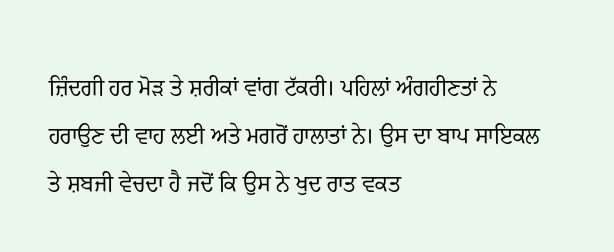ਜ਼ਿੰਦਗੀ ਹਰ ਮੋੜ ਤੇ ਸ਼ਰੀਕਾਂ ਵਾਂਗ ਟੱਕਰੀ। ਪਹਿਲਾਂ ਅੰਗਹੀਣਤਾਂ ਨੇ ਹਰਾਉਣ ਦੀ ਵਾਹ ਲਈ ਅਤੇ ਮਗਰੋਂ ਹਾਲਾਤਾਂ ਨੇ। ਉਸ ਦਾ ਬਾਪ ਸਾਇਕਲ ਤੇ ਸ਼ਬਜੀ ਵੇਚਦਾ ਹੈ ਜਦੋਂ ਕਿ ਉਸ ਨੇ ਖੁਦ ਰਾਤ ਵਕਤ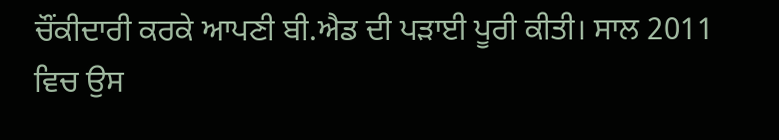ਚੌਂਕੀਦਾਰੀ ਕਰਕੇ ਆਪਣੀ ਬੀ.ਐਡ ਦੀ ਪੜਾਈ ਪੂਰੀ ਕੀਤੀ। ਸਾਲ 2011 ਵਿਚ ਉਸ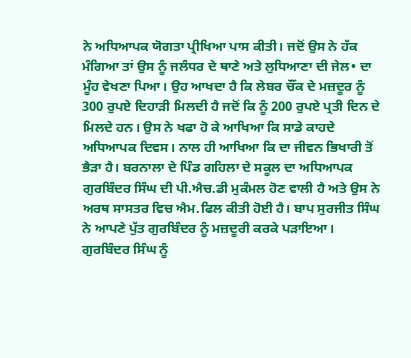ਨੇ ਅਧਿਆਪਕ ਯੋਗਤਾ ਪ੍ਰੀਖਿਆ ਪਾਸ ਕੀਤੀ। ਜਦੋਂ ਉਸ ਨੇ ਹੱਕ ਮੰਗਿਆ ਤਾਂ ਉਸ ਨੂੰ ਜਲੰਧਰ ਦੇ ਥਾਣੇ ਅਤੇ ਲੁਧਿਆਣਾ ਦੀ ਜੇਲ• ਦਾ ਮੂੰਹ ਵੇਖਣਾ ਪਿਆ। ਉਹ ਆਖਦਾ ਹੈ ਕਿ ਲੇਬਰ ਚੌਂਕ ਦੇ ਮਜ਼ਦੂਰ ਨੂੰ 300 ਰੁਪਏ ਦਿਹਾੜੀ ਮਿਲਦੀ ਹੈ ਜਦੋਂ ਕਿ ਨੂੰ 200 ਰੁਪਏ ਪ੍ਰਤੀ ਦਿਨ ਦੇ ਮਿਲਦੇ ਹਨ। ਉਸ ਨੇ ਖਫਾ ਹੋ ਕੇ ਆਖਿਆ ਕਿ ਸਾਡੇ ਕਾਹਦੇ ਅਧਿਆਪਕ ਦਿਵਸ। ਨਾਲ ਹੀ ਆਖਿਆ ਕਿ ਦਾ ਜੀਵਨ ਭਿਖਾਰੀ ਤੋਂ ਭੈੜਾ ਹੈ। ਬਰਨਾਲਾ ਦੇ ਪਿੰਡ ਗਹਿਲਾ ਦੇ ਸਕੂਲ ਦਾ ਅਧਿਆਪਕ ਗੁਰਬਿੰਦਰ ਸਿੰਘ ਦੀ ਪੀ.ਐਚ.ਡੀ ਮੁਕੰਮਲ ਹੋਣ ਵਾਲੀ ਹੈ ਅਤੇ ਉਸ ਨੇ ਅਰਥ ਸਾਸਤਰ ਵਿਚ ਐਮ.ਫਿਲ ਕੀਤੀ ਹੋਈ ਹੈ। ਬਾਪ ਸੁਰਜੀਤ ਸਿੰਘ ਨੇ ਆਪਣੇ ਪੁੱਤ ਗੁਰਬਿੰਦਰ ਨੂੰ ਮਜ਼ਦੂਰੀ ਕਰਕੇ ਪੜਾਇਆ। ਗੁਰਬਿੰਦਰ ਸਿੰਘ ਨੂੰ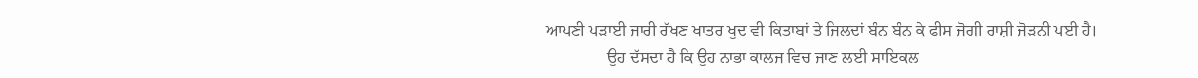ਆਪਣੀ ਪੜਾਈ ਜਾਰੀ ਰੱਖਣ ਖਾਤਰ ਖੁਦ ਵੀ ਕਿਤਾਬਾਂ ਤੇ ਜਿਲਦਾਂ ਬੰਨ ਬੰਨ ਕੇ ਫੀਸ ਜੋਗੀ ਰਾਸ਼ੀ ਜੋੜਨੀ ਪਈ ਹੈ।
               ਉਹ ਦੱਸਦਾ ਹੈ ਕਿ ਉਹ ਨਾਭਾ ਕਾਲਜ ਵਿਚ ਜਾਣ ਲਈ ਸਾਇਕਲ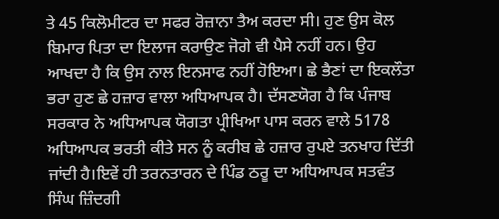ਤੇ 45 ਕਿਲੋਮੀਟਰ ਦਾ ਸਫਰ ਰੋਜ਼ਾਨਾ ਤੈਅ ਕਰਦਾ ਸੀ। ਹੁਣ ਉਸ ਕੋਲ ਬਿਮਾਰ ਪਿਤਾ ਦਾ ਇਲਾਜ ਕਰਾਉਣ ਜੋਗੇ ਵੀ ਪੈਸੇ ਨਹੀਂ ਹਨ। ਉਹ ਆਖਦਾ ਹੈ ਕਿ ਉਸ ਨਾਲ ਇਨਸਾਫ ਨਹੀਂ ਹੋਇਆ। ਛੇ ਭੈਣਾਂ ਦਾ ਇਕਲੌਤਾ ਭਰਾ ਹੁਣ ਛੇ ਹਜ਼ਾਰ ਵਾਲਾ ਅਧਿਆਪਕ ਹੈ। ਦੱਸਣਯੋਗ ਹੈ ਕਿ ਪੰਜਾਬ ਸਰਕਾਰ ਨੇ ਅਧਿਆਪਕ ਯੋਗਤਾ ਪ੍ਰੀਖਿਆ ਪਾਸ ਕਰਨ ਵਾਲੇ 5178 ਅਧਿਆਪਕ ਭਰਤੀ ਕੀਤੇ ਸਨ ਨੂੰ ਕਰੀਬ ਛੇ ਹਜ਼ਾਰ ਰੁਪਏ ਤਨਖਾਹ ਦਿੱਤੀ ਜਾਂਦੀ ਹੈ।ਇਵੇਂ ਹੀ ਤਰਨਤਾਰਨ ਦੇ ਪਿੰਡ ਠਰੂ ਦਾ ਅਧਿਆਪਕ ਸਤਵੰਤ ਸਿੰਘ ਜ਼ਿੰਦਗੀ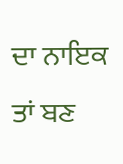ਦਾ ਨਾਇਕ ਤਾਂ ਬਣ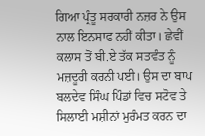ਗਿਆ ਪ੍ਰੰਤੂ ਸਰਕਾਰੀ ਨਜ਼ਰ ਨੇ ਉਸ ਨਾਲ ਇਨਸਾਫ ਨਹੀਂ ਕੀਤਾ। ਛੇਵੀਂ ਕਲਾਸ ਤੋਂ ਬੀ.ਏ ਤੱਕ ਸਤਵੰਤ ਨੂੰ ਮਜ਼ਦੂਰੀ ਕਰਨੀ ਪਈ। ਉਸ ਦਾ ਬਾਪ ਬਲਦੇਵ ਸਿੰਘ ਪਿੰਡਾਂ ਵਿਚ ਸਟੋਵ ਤੇ ਸਿਲਾਈ ਮਸ਼ੀਨਾਂ ਮੁਰੰਮਤ ਕਰਨ ਦਾ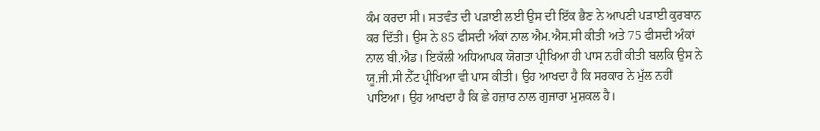ਕੰਮ ਕਰਦਾ ਸੀ। ਸਤਵੰਤ ਦੀ ਪੜਾਈ ਲਈ ਉਸ ਦੀ ਇੱਕ ਭੈਣ ਨੇ ਆਪਣੀ ਪੜਾਈ ਕੁਰਬਾਨ ਕਰ ਦਿੱਤੀ। ਉਸ ਨੇ 85 ਫੀਸਦੀ ਅੰਕਾਂ ਨਾਲ ਐਮ.ਐਸ.ਸੀ ਕੀਤੀ ਅਤੇ 75 ਫੀਸਦੀ ਅੰਕਾਂ ਨਾਲ ਬੀ.ਐਡ। ਇਕੱਲੀ ਅਧਿਆਪਕ ਯੋਗਤਾ ਪ੍ਰੀਖਿਆ ਹੀ ਪਾਸ ਨਹੀਂ ਕੀਤੀ ਬਲਕਿ ਉਸ ਨੇ ਯੂ.ਜੀ.ਸੀ ਨੈੱਟ ਪ੍ਰੀਖਿਆ ਵੀ ਪਾਸ ਕੀਤੀ। ਉਹ ਆਖਦਾ ਹੈ ਕਿ ਸਰਕਾਰ ਨੇ ਮੁੱਲ ਨਹੀਂ ਪਾਇਆ। ਉਹ ਆਖਦਾ ਹੈ ਕਿ ਛੇ ਹਜ਼ਾਰ ਨਾਲ ਗੁਜਾਰਾ ਮੁਸ਼ਕਲ ਹੈ।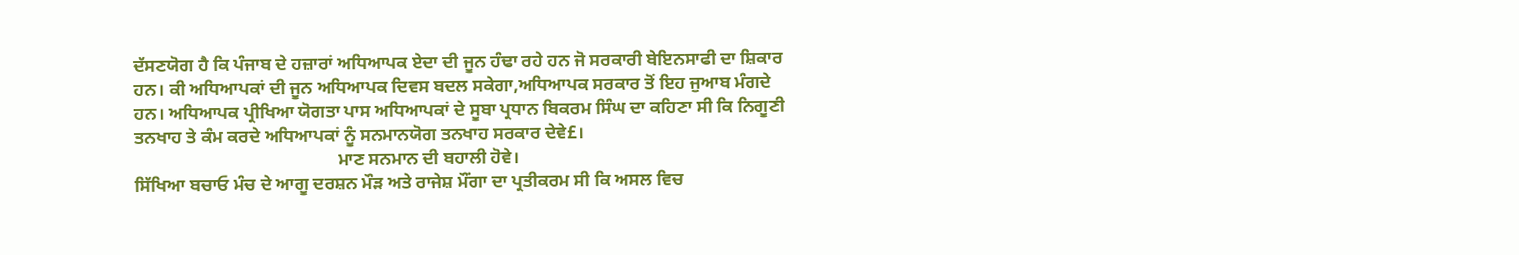ਦੱਸਣਯੋਗ ਹੈ ਕਿ ਪੰਜਾਬ ਦੇ ਹਜ਼ਾਰਾਂ ਅਧਿਆਪਕ ਏਦਾ ਦੀ ਜੂਨ ਹੰਢਾ ਰਹੇ ਹਨ ਜੋ ਸਰਕਾਰੀ ਬੇਇਨਸਾਫੀ ਦਾ ਸ਼ਿਕਾਰ ਹਨ। ਕੀ ਅਧਿਆਪਕਾਂ ਦੀ ਜੂਨ ਅਧਿਆਪਕ ਦਿਵਸ ਬਦਲ ਸਕੇਗਾ,ਅਧਿਆਪਕ ਸਰਕਾਰ ਤੋਂ ਇਹ ਜੁਆਬ ਮੰਗਦੇ ਹਨ। ਅਧਿਆਪਕ ਪ੍ਰੀਖਿਆ ਯੋਗਤਾ ਪਾਸ ਅਧਿਆਪਕਾਂ ਦੇ ਸੂਬਾ ਪ੍ਰਧਾਨ ਬਿਕਰਮ ਸਿੰਘ ਦਾ ਕਹਿਣਾ ਸੀ ਕਿ ਨਿਗੂਣੀ ਤਨਖਾਹ ਤੇ ਕੰਮ ਕਰਦੇ ਅਧਿਆਪਕਾਂ ਨੂੰ ਸਨਮਾਨਯੋਗ ਤਨਖਾਹ ਸਰਕਾਰ ਦੇਵੇ£।
                                              ਮਾਣ ਸਨਮਾਨ ਦੀ ਬਹਾਲੀ ਹੋਵੇ।
ਸਿੱਖਿਆ ਬਚਾਓ ਮੰਚ ਦੇ ਆਗੂ ਦਰਸ਼ਨ ਮੌੜ ਅਤੇ ਰਾਜੇਸ਼ ਮੌਂਗਾ ਦਾ ਪ੍ਰਤੀਕਰਮ ਸੀ ਕਿ ਅਸਲ ਵਿਚ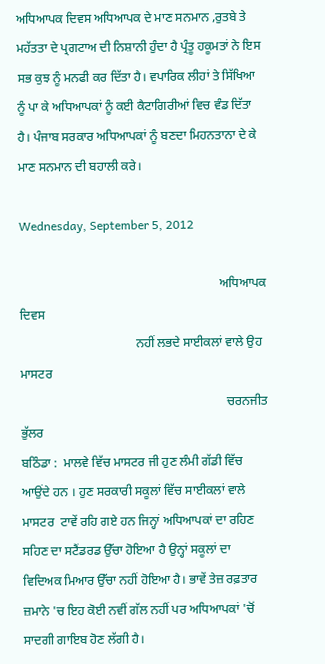ਅਧਿਆਪਕ ਦਿਵਸ ਅਧਿਆਪਕ ਦੇ ਮਾਣ ਸਨਮਾਨ ,ਰੁਤਬੇ ਤੇ ਮਹੱਤਤਾ ਦੇ ਪ੍ਰਗਟਾਅ ਦੀ ਨਿਸ਼ਾਨੀ ਹੁੰਦਾ ਹੈ ਪ੍ਰੰਤੂ ਹਕੂਮਤਾਂ ਨੇ ਇਸ ਸਭ ਕੁਝ ਨੂੰ ਮਨਫੀ ਕਰ ਦਿੱਤਾ ਹੈ। ਵਪਾਰਿਕ ਲੀਹਾਂ ਤੇ ਸਿੱਖਿਆ ਨੂੰ ਪਾ ਕੇ ਅਧਿਆਪਕਾਂ ਨੂੰ ਕਈ ਕੈਟਾਗਿਰੀਆਂ ਵਿਚ ਵੰਡ ਦਿੱਤਾ ਹੈ। ਪੰਜਾਬ ਸਰਕਾਰ ਅਧਿਆਪਕਾਂ ਨੂੰ ਬਣਦਾ ਮਿਹਨਤਾਨਾ ਦੇ ਕੇ ਮਾਣ ਸਨਮਾਨ ਦੀ ਬਹਾਲੀ ਕਰੇ।

Wednesday, September 5, 2012

                                                                ਅਧਿਆਪਕ ਦਿਵਸ
                                     ਨਹੀਂ ਲਭਦੇ ਸਾਈਕਲਾਂ ਵਾਲੇ ਉਹ ਮਾਸਟਰ
                                                                  ਚਰਨਜੀਤ ਭੁੱਲਰ
ਬਠਿੰਡਾ :  ਮਾਲਵੇ ਵਿੱਚ ਮਾਸਟਰ ਜੀ ਹੁਣ ਲੰਮੀ ਗੱਡੀ ਵਿੱਚ ਆਉਂਦੇ ਹਨ । ਹੁਣ ਸਰਕਾਰੀ ਸਕੂਲਾਂ ਵਿੱਚ ਸਾਈਕਲਾਂ ਵਾਲੇ ਮਾਸਟਰ  ਟਾਵੇਂ ਰਹਿ ਗਏ ਹਨ ਜਿਨ੍ਹਾਂ ਅਧਿਆਪਕਾਂ ਦਾ ਰਹਿਣ ਸਹਿਣ ਦਾ ਸਟੈਂਡਰਡ ਉੱਚਾ ਹੋਇਆ ਹੈ ਉਨ੍ਹਾਂ ਸਕੂਲਾਂ ਦਾ ਵਿਦਿਅਕ ਮਿਆਰ ਉੱਚਾ ਨਹੀਂ ਹੋਇਆ ਹੈ। ਭਾਵੇਂ ਤੇਜ਼ ਰਫ਼ਤਾਰ ਜ਼ਮਾਨੇ 'ਚ ਇਹ ਕੋਈ ਨਵੀਂ ਗੱਲ ਨਹੀਂ ਪਰ ਅਧਿਆਪਕਾਂ 'ਚੋਂ ਸਾਦਗੀ ਗਾਇਬ ਹੋਣ ਲੱਗੀ ਹੈ।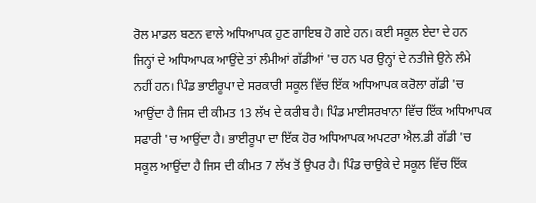ਰੋਲ ਮਾਡਲ ਬਣਨ ਵਾਲੇ ਅਧਿਆਪਕ ਹੁਣ ਗਾਇਬ ਹੋ ਗਏ ਹਨ। ਕਈ ਸਕੂਲ ਏਦਾ ਦੇ ਹਨ ਜਿਨ੍ਹਾਂ ਦੇ ਅਧਿਆਪਕ ਆਉਂਦੇ ਤਾਂ ਲੰਮੀਆਂ ਗੱਡੀਆਂ 'ਚ ਹਨ ਪਰ ਉਨ੍ਹਾਂ ਦੇ ਨਤੀਜੇ ਉਨੇ ਲੰਮੇ ਨਹੀਂ ਹਨ। ਪਿੰਡ ਭਾਈਰੂਪਾ ਦੇ ਸਰਕਾਰੀ ਸਕੂਲ ਵਿੱਚ ਇੱਕ ਅਧਿਆਪਕ ਕਰੋਲਾ ਗੱਡੀ 'ਚ ਆਉਂਦਾ ਹੈ ਜਿਸ ਦੀ ਕੀਮਤ 13 ਲੱਖ ਦੇ ਕਰੀਬ ਹੈ। ਪਿੰਡ ਮਾਈਸਰਖਾਨਾ ਵਿੱਚ ਇੱਕ ਅਧਿਆਪਕ ਸਫਾਰੀ 'ਚ ਆਉਂਦਾ ਹੈ। ਭਾਈਰੂਪਾ ਦਾ ਇੱਕ ਹੋਰ ਅਧਿਆਪਕ ਅਪਟਰਾ ਐਲ.ਡੀ ਗੱਡੀ 'ਚ ਸਕੂਲ ਆਉਂਦਾ ਹੈ ਜਿਸ ਦੀ ਕੀਮਤ 7 ਲੱਖ ਤੋਂ ਉਪਰ ਹੈ। ਪਿੰਡ ਚਾਉਕੇ ਦੇ ਸਕੂਲ ਵਿੱਚ ਇੱਕ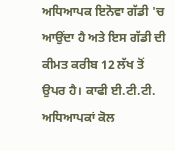ਅਧਿਆਪਕ ਇਨੋਵਾ ਗੱਡੀ 'ਚ ਆਉਂਦਾ ਹੈ ਅਤੇ ਇਸ ਗੱਡੀ ਦੀ ਕੀਮਤ ਕਰੀਬ 12 ਲੱਖ ਤੋਂ ਉਪਰ ਹੈ। ਕਾਫੀ ਈ.ਟੀ.ਟੀ. ਅਧਿਆਪਕਾਂ ਕੋਲ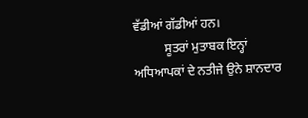ਵੱਡੀਆਂ ਗੱਡੀਆਂ ਹਨ।
          ਸੂਤਰਾਂ ਮੁਤਾਬਕ ਇਨ੍ਹਾਂ ਅਧਿਆਪਕਾਂ ਦੇ ਨਤੀਜੇ ਉਨੇ ਸ਼ਾਨਦਾਰ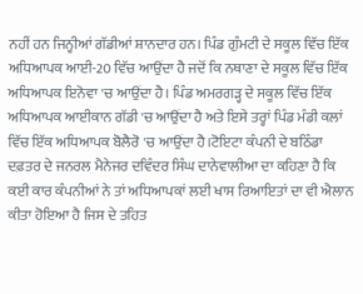ਨਹੀਂ ਹਨ ਜਿਨ੍ਹੀਆਂ ਗੱਡੀਆਂ ਸ਼ਾਨਦਾਰ ਹਨ। ਪਿੰਡ ਗੁੰਮਟੀ ਦੇ ਸਕੂਲ ਵਿੱਚ ਇੱਕ ਅਧਿਆਪਕ ਆਈ-20 ਵਿੱਚ ਆਉਂਦਾ ਹੈ ਜਦੋਂ ਕਿ ਨਥਾਣਾ ਦੇ ਸਕੂਲ ਵਿੱਚ ਇੱਕ ਅਧਿਆਪਕ ਇਨੋਵਾ 'ਚ ਆਉਂਦਾ ਹੈ। ਪਿੰਡ ਅਮਰਗੜ੍ਹ ਦੇ ਸਕੂਲ ਵਿੱਚ ਇੱਕ ਅਧਿਆਪਕ ਆਈਕਾਨ ਗੱਡੀ 'ਚ ਆਉਂਦਾ ਹੈ ਅਤੇ ਇਸੇ ਤਰ੍ਹਾਂ ਪਿੰਡ ਮੰਡੀ ਕਲਾਂ ਵਿੱਚ ਇੱਕ ਅਧਿਆਪਕ ਬੋਲੈਰੋ 'ਚ ਆਉਂਦਾ ਹੈ।ਟੋਇਟਾ ਕੰਪਨੀ ਦੇ ਬਠਿੰਡਾ ਦਫ਼ਤਰ ਦੇ ਜਨਰਲ ਮੈਨੇਜਰ ਦਵਿੰਦਰ ਸਿੰਘ ਦਾਨੇਵਾਲੀਆ ਦਾ ਕਹਿਣਾ ਹੈ ਕਿ ਕਈ ਕਾਰ ਕੰਪਨੀਆਂ ਨੇ ਤਾਂ ਅਧਿਆਪਕਾਂ ਲਈ ਖਾਸ ਰਿਆਇਤਾਂ ਦਾ ਵੀ ਐਲਾਨ ਕੀਤਾ ਹੋਇਆ ਹੈ ਜਿਸ ਦੇ ਤਹਿਤ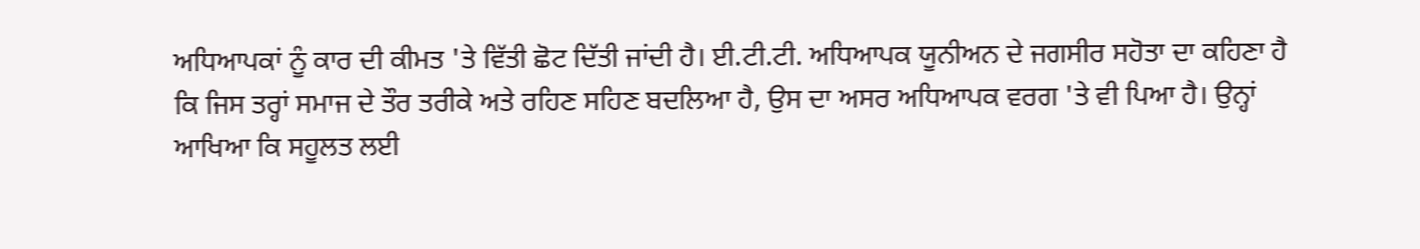ਅਧਿਆਪਕਾਂ ਨੂੰ ਕਾਰ ਦੀ ਕੀਮਤ 'ਤੇ ਵਿੱਤੀ ਛੋਟ ਦਿੱਤੀ ਜਾਂਦੀ ਹੈ। ਈ.ਟੀ.ਟੀ. ਅਧਿਆਪਕ ਯੂਨੀਅਨ ਦੇ ਜਗਸੀਰ ਸਹੋਤਾ ਦਾ ਕਹਿਣਾ ਹੈ ਕਿ ਜਿਸ ਤਰ੍ਹਾਂ ਸਮਾਜ ਦੇ ਤੌਰ ਤਰੀਕੇ ਅਤੇ ਰਹਿਣ ਸਹਿਣ ਬਦਲਿਆ ਹੈ, ਉਸ ਦਾ ਅਸਰ ਅਧਿਆਪਕ ਵਰਗ 'ਤੇ ਵੀ ਪਿਆ ਹੈ। ਉਨ੍ਹਾਂ ਆਖਿਆ ਕਿ ਸਹੂਲਤ ਲਈ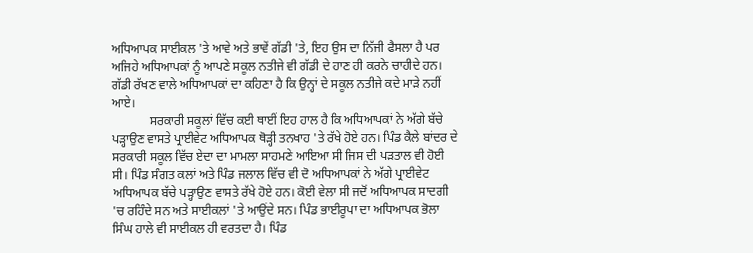ਅਧਿਆਪਕ ਸਾਈਕਲ 'ਤੇ ਆਵੇ ਅਤੇ ਭਾਵੇਂ ਗੱਡੀ 'ਤੇ, ਇਹ ਉਸ ਦਾ ਨਿੱਜੀ ਫੈਸਲਾ ਹੈ ਪਰ ਅਜਿਹੇ ਅਧਿਆਪਕਾਂ ਨੂੰ ਆਪਣੇ ਸਕੂਲ ਨਤੀਜੇ ਵੀ ਗੱਡੀ ਦੇ ਹਾਣ ਹੀ ਕਰਨੇ ਚਾਹੀਦੇ ਹਨ। ਗੱਡੀ ਰੱਖਣ ਵਾਲੇ ਅਧਿਆਪਕਾਂ ਦਾ ਕਹਿਣਾ ਹੈ ਕਿ ਉਨ੍ਹਾਂ ਦੇ ਸਕੂਲ ਨਤੀਜੇ ਕਦੇ ਮਾੜੇ ਨਹੀਂ ਆਏ।
            ਸਰਕਾਰੀ ਸਕੂਲਾਂ ਵਿੱਚ ਕਈ ਥਾਈਂ ਇਹ ਹਾਲ ਹੈ ਕਿ ਅਧਿਆਪਕਾਂ ਨੇ ਅੱਗੇ ਬੱਚੇ ਪੜ੍ਹਾਉਣ ਵਾਸਤੇ ਪ੍ਰਾਈਵੇਟ ਅਧਿਆਪਕ ਥੋੜ੍ਹੀ ਤਨਖਾਹ 'ਤੇ ਰੱਖੇ ਹੋਏ ਹਨ। ਪਿੰਡ ਕੈਲੇ ਬਾਂਦਰ ਦੇ ਸਰਕਾਰੀ ਸਕੂਲ ਵਿੱਚ ਏਦਾ ਦਾ ਮਾਮਲਾ ਸਾਹਮਣੇ ਆਇਆ ਸੀ ਜਿਸ ਦੀ ਪੜਤਾਲ ਵੀ ਹੋਈ ਸੀ। ਪਿੰਡ ਸੰਗਤ ਕਲਾਂ ਅਤੇ ਪਿੰਡ ਜਲਾਲ ਵਿੱਚ ਵੀ ਦੋ ਅਧਿਆਪਕਾਂ ਨੇ ਅੱਗੇ ਪ੍ਰਾਈਵੇਟ ਅਧਿਆਪਕ ਬੱਚੇ ਪੜ੍ਹਾਉਣ ਵਾਸਤੇ ਰੱਖੇ ਹੋਏ ਹਨ। ਕੋਈ ਵੇਲਾ ਸੀ ਜਦੋਂ ਅਧਿਆਪਕ ਸਾਦਗੀ 'ਚ ਰਹਿੰਦੇ ਸਨ ਅਤੇ ਸਾਈਕਲਾਂ 'ਤੇ ਆਉਂਦੇ ਸਨ। ਪਿੰਡ ਭਾਈਰੂਪਾ ਦਾ ਅਧਿਆਪਕ ਭੋਲਾ ਸਿੰਘ ਹਾਲੇ ਵੀ ਸਾਈਕਲ ਹੀ ਵਰਤਦਾ ਹੈ। ਪਿੰਡ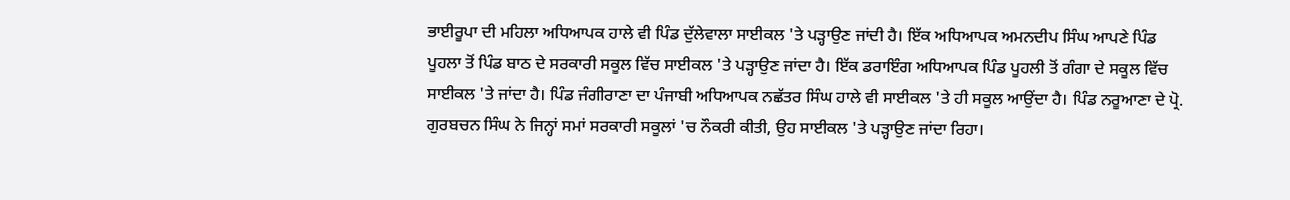ਭਾਈਰੂਪਾ ਦੀ ਮਹਿਲਾ ਅਧਿਆਪਕ ਹਾਲੇ ਵੀ ਪਿੰਡ ਦੁੱਲੇਵਾਲਾ ਸਾਈਕਲ 'ਤੇ ਪੜ੍ਹਾਉਣ ਜਾਂਦੀ ਹੈ। ਇੱਕ ਅਧਿਆਪਕ ਅਮਨਦੀਪ ਸਿੰਘ ਆਪਣੇ ਪਿੰਡ ਪੂਹਲਾ ਤੋਂ ਪਿੰਡ ਬਾਠ ਦੇ ਸਰਕਾਰੀ ਸਕੂਲ ਵਿੱਚ ਸਾਈਕਲ 'ਤੇ ਪੜ੍ਹਾਉਣ ਜਾਂਦਾ ਹੈ। ਇੱਕ ਡਰਾਇੰਗ ਅਧਿਆਪਕ ਪਿੰਡ ਪੂਹਲੀ ਤੋਂ ਗੰਗਾ ਦੇ ਸਕੂਲ ਵਿੱਚ ਸਾਈਕਲ 'ਤੇ ਜਾਂਦਾ ਹੈ। ਪਿੰਡ ਜੰਗੀਰਾਣਾ ਦਾ ਪੰਜਾਬੀ ਅਧਿਆਪਕ ਨਛੱਤਰ ਸਿੰਘ ਹਾਲੇ ਵੀ ਸਾਈਕਲ 'ਤੇ ਹੀ ਸਕੂਲ ਆਉਂਦਾ ਹੈ। ਪਿੰਡ ਨਰੂਆਣਾ ਦੇ ਪ੍ਰੋ. ਗੁਰਬਚਨ ਸਿੰਘ ਨੇ ਜਿਨ੍ਹਾਂ ਸਮਾਂ ਸਰਕਾਰੀ ਸਕੂਲਾਂ 'ਚ ਨੌਕਰੀ ਕੀਤੀ, ਉਹ ਸਾਈਕਲ 'ਤੇ ਪੜ੍ਹਾਉਣ ਜਾਂਦਾ ਰਿਹਾ।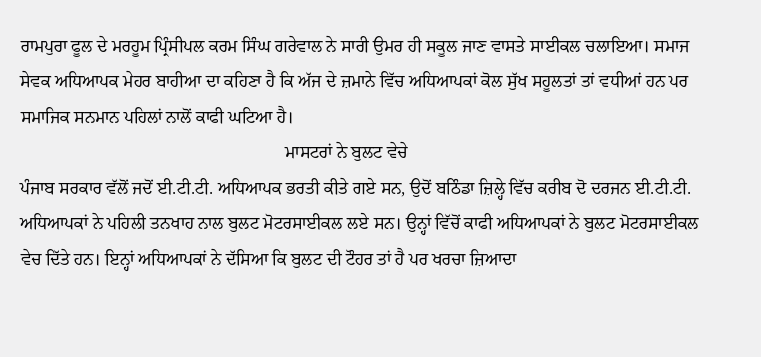ਰਾਮਪੁਰਾ ਫੂਲ ਦੇ ਮਰਹੂਮ ਪ੍ਰਿੰਸੀਪਲ ਕਰਮ ਸਿੰਘ ਗਰੇਵਾਲ ਨੇ ਸਾਰੀ ਉਮਰ ਹੀ ਸਕੂਲ ਜਾਣ ਵਾਸਤੇ ਸਾਈਕਲ ਚਲਾਇਆ। ਸਮਾਜ ਸੇਵਕ ਅਧਿਆਪਕ ਮੇਹਰ ਬਾਹੀਆ ਦਾ ਕਹਿਣਾ ਹੈ ਕਿ ਅੱਜ ਦੇ ਜ਼ਮਾਨੇ ਵਿੱਚ ਅਧਿਆਪਕਾਂ ਕੋਲ ਸੁੱਖ ਸਹੂਲਤਾਂ ਤਾਂ ਵਧੀਆਂ ਹਨ ਪਰ ਸਮਾਜਿਕ ਸਨਮਾਨ ਪਹਿਲਾਂ ਨਾਲੋਂ ਕਾਫੀ ਘਟਿਆ ਹੈ।
                                                            ਮਾਸਟਰਾਂ ਨੇ ਬੁਲਟ ਵੇਚੇ
ਪੰਜਾਬ ਸਰਕਾਰ ਵੱਲੋਂ ਜਦੋਂ ਈ.ਟੀ.ਟੀ. ਅਧਿਆਪਕ ਭਰਤੀ ਕੀਤੇ ਗਏ ਸਨ, ਉਦੋਂ ਬਠਿੰਡਾ ਜ਼ਿਲ੍ਹੇ ਵਿੱਚ ਕਰੀਬ ਦੋ ਦਰਜਨ ਈ.ਟੀ.ਟੀ. ਅਧਿਆਪਕਾਂ ਨੇ ਪਹਿਲੀ ਤਨਖਾਹ ਨਾਲ ਬੁਲਟ ਮੋਟਰਸਾਈਕਲ ਲਏ ਸਨ। ਉਨ੍ਹਾਂ ਵਿੱਚੋਂ ਕਾਫੀ ਅਧਿਆਪਕਾਂ ਨੇ ਬੁਲਟ ਮੋਟਰਸਾਈਕਲ ਵੇਚ ਦਿੱਤੇ ਹਨ। ਇਨ੍ਹਾਂ ਅਧਿਆਪਕਾਂ ਨੇ ਦੱਸਿਆ ਕਿ ਬੁਲਟ ਦੀ ਟੌਹਰ ਤਾਂ ਹੈ ਪਰ ਖਰਚਾ ਜ਼ਿਆਦਾ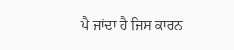ਪੈ ਜਾਂਦਾ ਹੈ ਜਿਸ ਕਾਰਨ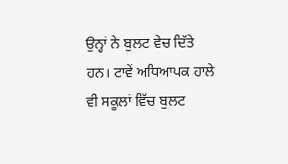ਉਨ੍ਹਾਂ ਨੇ ਬੁਲਟ ਵੇਚ ਦਿੱਤੇ ਹਨ। ਟਾਵੇਂ ਅਧਿਆਪਕ ਹਾਲੇ ਵੀ ਸਕੂਲਾਂ ਵਿੱਚ ਬੁਲਟ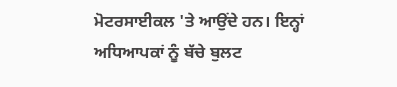ਮੋਟਰਸਾਈਕਲ 'ਤੇ ਆਉਂਦੇ ਹਨ। ਇਨ੍ਹਾਂ ਅਧਿਆਪਕਾਂ ਨੂੰ ਬੱਚੇ ਬੁਲਟ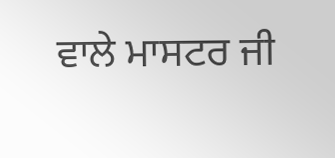ਵਾਲੇ ਮਾਸਟਰ ਜੀ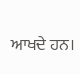ਆਖਦੇ ਹਨ।